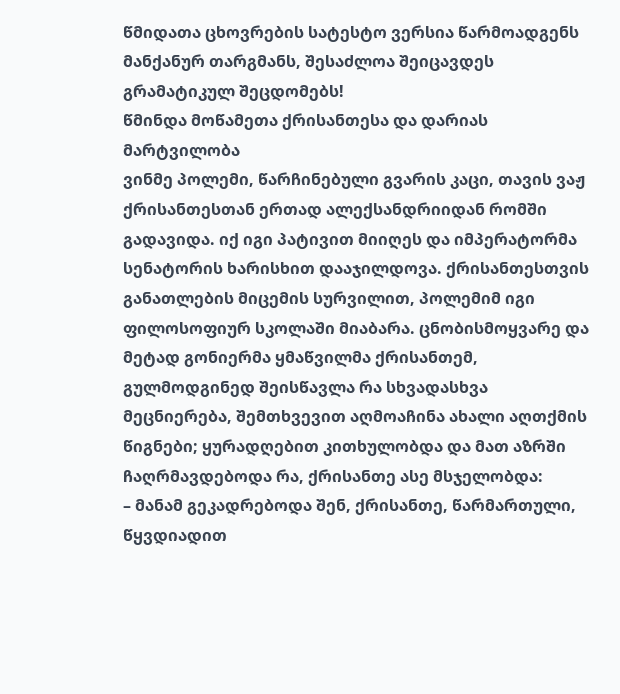წმიდათა ცხოვრების სატესტო ვერსია წარმოადგენს მანქანურ თარგმანს, შესაძლოა შეიცავდეს გრამატიკულ შეცდომებს!
წმინდა მოწამეთა ქრისანთესა და დარიას მარტვილობა
ვინმე პოლემი, წარჩინებული გვარის კაცი, თავის ვაჟ ქრისანთესთან ერთად ალექსანდრიიდან რომში გადავიდა. იქ იგი პატივით მიიღეს და იმპერატორმა სენატორის ხარისხით დააჯილდოვა. ქრისანთესთვის განათლების მიცემის სურვილით, პოლემიმ იგი ფილოსოფიურ სკოლაში მიაბარა. ცნობისმოყვარე და მეტად გონიერმა ყმაწვილმა ქრისანთემ, გულმოდგინედ შეისწავლა რა სხვადასხვა მეცნიერება, შემთხვევით აღმოაჩინა ახალი აღთქმის წიგნები; ყურადღებით კითხულობდა და მათ აზრში ჩაღრმავდებოდა რა, ქრისანთე ასე მსჯელობდა:
– მანამ გეკადრებოდა შენ, ქრისანთე, წარმართული, წყვდიადით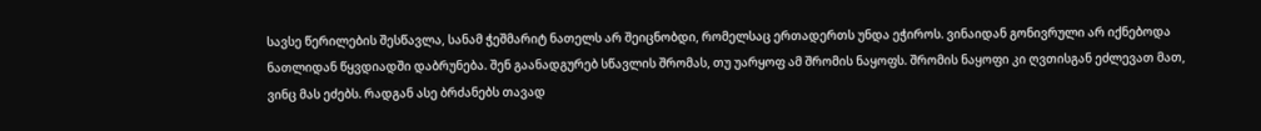სავსე წერილების შესწავლა, სანამ ჭეშმარიტ ნათელს არ შეიცნობდი, რომელსაც ერთადერთს უნდა ეჭიროს. ვინაიდან გონივრული არ იქნებოდა ნათლიდან წყვდიადში დაბრუნება. შენ გაანადგურებ სწავლის შრომას, თუ უარყოფ ამ შრომის ნაყოფს. შრომის ნაყოფი კი ღვთისგან ეძლევათ მათ, ვინც მას ეძებს. რადგან ასე ბრძანებს თავად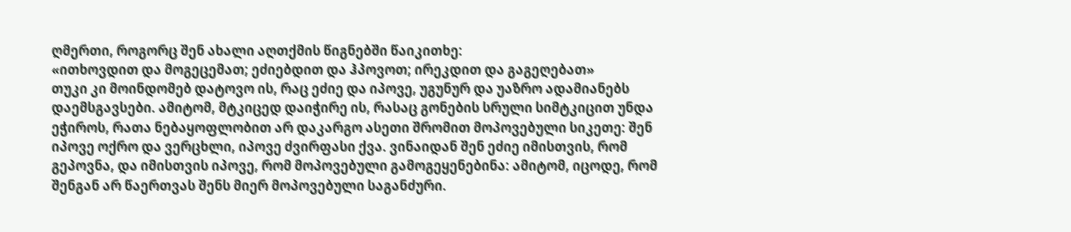ღმერთი, როგორც შენ ახალი აღთქმის წიგნებში წაიკითხე:
«ითხოვდით და მოგეცემათ; ეძიებდით და ჰპოვოთ; ირეკდით და გაგეღებათ»
თუკი კი მოინდომებ დატოვო ის, რაც ეძიე და იპოვე, უგუნურ და უაზრო ადამიანებს დაემსგავსები. ამიტომ, მტკიცედ დაიჭირე ის, რასაც გონების სრული სიმტკიცით უნდა ეჭიროს, რათა ნებაყოფლობით არ დაკარგო ასეთი შრომით მოპოვებული სიკეთე: შენ იპოვე ოქრო და ვერცხლი, იპოვე ძვირფასი ქვა. ვინაიდან შენ ეძიე იმისთვის, რომ გეპოვნა, და იმისთვის იპოვე, რომ მოპოვებული გამოგეყენებინა: ამიტომ, იცოდე, რომ შენგან არ წაერთვას შენს მიერ მოპოვებული საგანძური.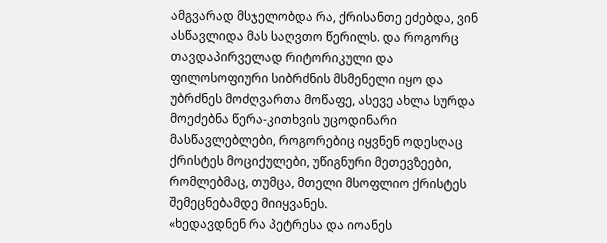ამგვარად მსჯელობდა რა, ქრისანთე ეძებდა, ვინ ასწავლიდა მას საღვთო წერილს. და როგორც თავდაპირველად რიტორიკული და ფილოსოფიური სიბრძნის მსმენელი იყო და უბრძნეს მოძღვართა მოწაფე, ასევე ახლა სურდა მოეძებნა წერა-კითხვის უცოდინარი მასწავლებლები, როგორებიც იყვნენ ოდესღაც ქრისტეს მოციქულები, უწიგნური მეთევზეები, რომლებმაც, თუმცა, მთელი მსოფლიო ქრისტეს შემეცნებამდე მიიყვანეს.
«ხედავდნენ რა პეტრესა და იოანეს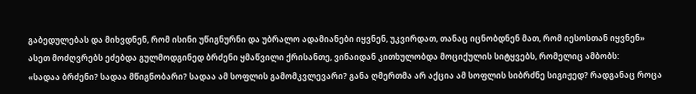გაბედულებას და მიხვდნენ, რომ ისინი უწიგნურნი და უბრალო ადამიანები იყვნენ, უკვირდათ, თანაც იცნობდნენ მათ, რომ იესოსთან იყვნენ»
ასეთ მოძღვრებს ეძებდა გულმოდგინედ ბრძენი ყმაწვილი ქრისანთე, ვინაიდან კითხულობდა მოციქულის სიტყვებს, რომელიც ამბობს:
«სადაა ბრძენი? სადაა მწიგნობარი? სადაა ამ სოფლის გამომკვლევარი? განა ღმერთმა არ აქცია ამ სოფლის სიბრძნე სიგიჟედ? რადგანაც როცა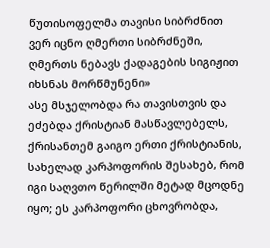წუთისოფელმა თავისი სიბრძნით ვერ იცნო ღმერთი სიბრძნეში, ღმერთს ნებავს ქადაგების სიგიჟით იხსნას მორწმუნენი»
ასე მსჯელობდა რა თავისთვის და ეძებდა ქრისტიან მასწავლებელს, ქრისანთემ გაიგო ერთი ქრისტიანის, სახელად კარპოფორის შესახებ, რომ იგი საღვთო წერილში მეტად მცოდნე იყო; ეს კარპოფორი ცხოვრობდა,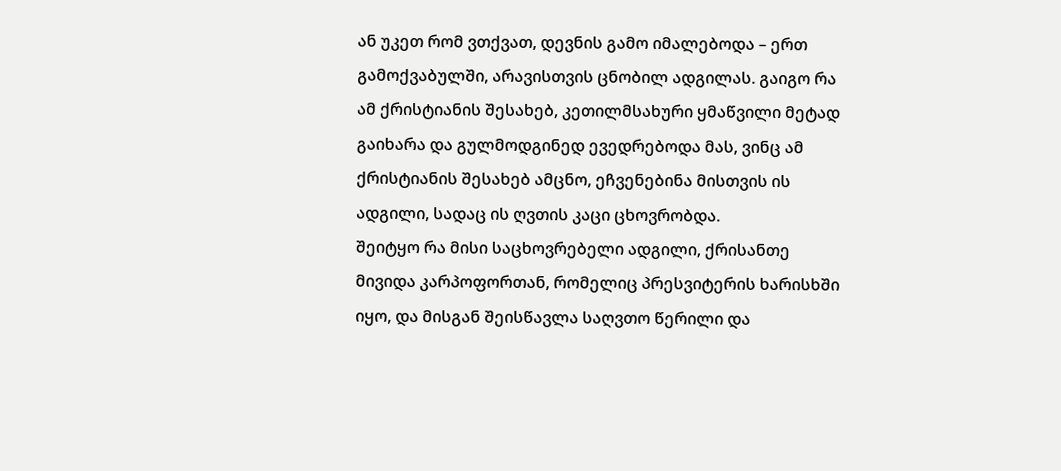ან უკეთ რომ ვთქვათ, დევნის გამო იმალებოდა – ერთ გამოქვაბულში, არავისთვის ცნობილ ადგილას. გაიგო რა ამ ქრისტიანის შესახებ, კეთილმსახური ყმაწვილი მეტად გაიხარა და გულმოდგინედ ევედრებოდა მას, ვინც ამ ქრისტიანის შესახებ ამცნო, ეჩვენებინა მისთვის ის ადგილი, სადაც ის ღვთის კაცი ცხოვრობდა.
შეიტყო რა მისი საცხოვრებელი ადგილი, ქრისანთე მივიდა კარპოფორთან, რომელიც პრესვიტერის ხარისხში იყო, და მისგან შეისწავლა საღვთო წერილი და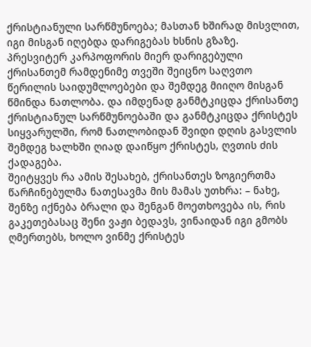ქრისტიანული სარწმუნოება; მასთან ხშირად მისვლით, იგი მისგან იღებდა დარიგებას ხსნის გზაზე. პრესვიტერ კარპოფორის მიერ დარიგებული ქრისანთემ რამდენიმე თვეში შეიცნო საღვთო წერილის საიდუმლოებები და შემდეგ მიიღო მისგან წმინდა ნათლობა. და იმდენად განმტკიცდა ქრისანთე ქრისტიანულ სარწმუნოებაში და განმტკიცდა ქრისტეს სიყვარულში, რომ ნათლობიდან შვიდი დღის გასვლის შემდეგ ხალხში ღიად დაიწყო ქრისტეს, ღვთის ძის ქადაგება.
შეიტყვეს რა ამის შესახებ, ქრისანთეს ზოგიერთმა წარჩინებულმა ნათესავმა მის მამას უთხრა: – ნახე, შენზე იქნება ბრალი და შენგან მოეთხოვება ის, რის გაკეთებასაც შენი ვაჟი ბედავს, ვინაიდან იგი გმობს ღმერთებს, ხოლო ვინმე ქრისტეს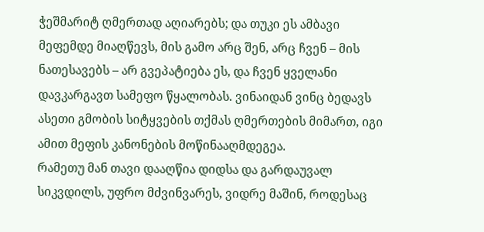ჭეშმარიტ ღმერთად აღიარებს; და თუკი ეს ამბავი მეფემდე მიაღწევს, მის გამო არც შენ, არც ჩვენ – მის ნათესავებს – არ გვეპატიება ეს, და ჩვენ ყველანი დავკარგავთ სამეფო წყალობას. ვინაიდან ვინც ბედავს ასეთი გმობის სიტყვების თქმას ღმერთების მიმართ, იგი ამით მეფის კანონების მოწინააღმდეგეა.
რამეთუ მან თავი დააღწია დიდსა და გარდაუვალ სიკვდილს, უფრო მძვინვარეს, ვიდრე მაშინ, როდესაც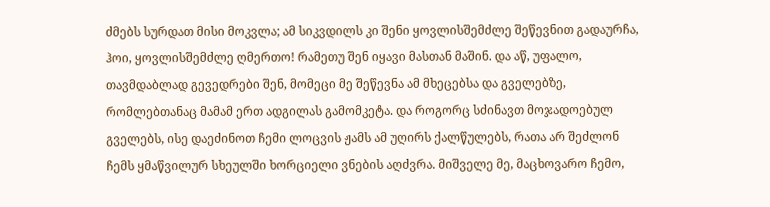ძმებს სურდათ მისი მოკვლა; ამ სიკვდილს კი შენი ყოვლისშემძლე შეწევნით გადაურჩა, ჰოი, ყოვლისშემძლე ღმერთო! რამეთუ შენ იყავი მასთან მაშინ. და აწ, უფალო, თავმდაბლად გევედრები შენ, მომეცი მე შეწევნა ამ მხეცებსა და გველებზე, რომლებთანაც მამამ ერთ ადგილას გამომკეტა. და როგორც სძინავთ მოჯადოებულ გველებს, ისე დაეძინოთ ჩემი ლოცვის ჟამს ამ უღირს ქალწულებს, რათა არ შეძლონ ჩემს ყმაწვილურ სხეულში ხორციელი ვნების აღძვრა. მიშველე მე, მაცხოვარო ჩემო,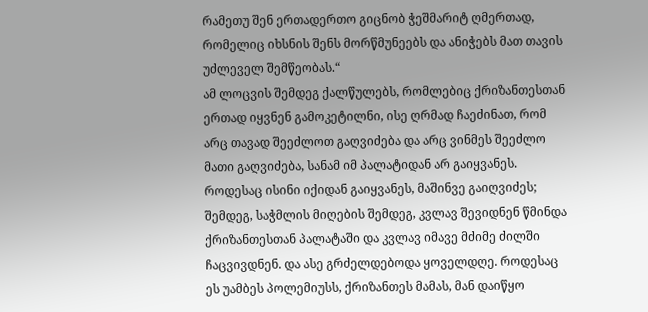რამეთუ შენ ერთადერთო გიცნობ ჭეშმარიტ ღმერთად, რომელიც იხსნის შენს მორწმუნეებს და ანიჭებს მათ თავის უძლეველ შემწეობას.“
ამ ლოცვის შემდეგ ქალწულებს, რომლებიც ქრიზანთესთან ერთად იყვნენ გამოკეტილნი, ისე ღრმად ჩაეძინათ, რომ არც თავად შეეძლოთ გაღვიძება და არც ვინმეს შეეძლო მათი გაღვიძება, სანამ იმ პალატიდან არ გაიყვანეს. როდესაც ისინი იქიდან გაიყვანეს, მაშინვე გაიღვიძეს; შემდეგ, საჭმლის მიღების შემდეგ, კვლავ შევიდნენ წმინდა ქრიზანთესთან პალატაში და კვლავ იმავე მძიმე ძილში ჩაცვივდნენ. და ასე გრძელდებოდა ყოველდღე. როდესაც ეს უამბეს პოლემიუსს, ქრიზანთეს მამას, მან დაიწყო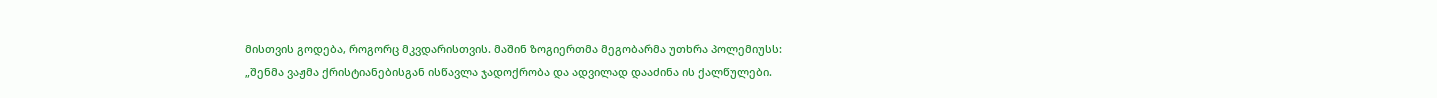მისთვის გოდება, როგორც მკვდარისთვის. მაშინ ზოგიერთმა მეგობარმა უთხრა პოლემიუსს:
„შენმა ვაჟმა ქრისტიანებისგან ისწავლა ჯადოქრობა და ადვილად დააძინა ის ქალწულები.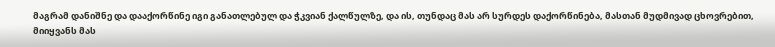მაგრამ დანიშნე და დააქორწინე იგი განათლებულ და ჭკვიან ქალწულზე, და ის, თუნდაც მას არ სურდეს დაქორწინება, მასთან მუდმივად ცხოვრებით, მიიყვანს მას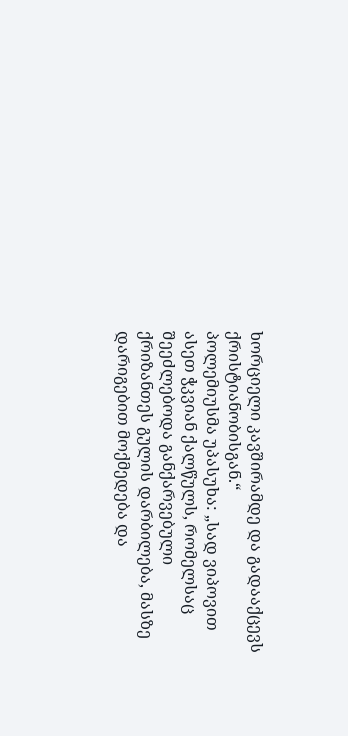ხორციელი კავშირამდე და გადააქცევს ქრისტიანობისგან.“
პოლემიუსმა უპასუხა: „სად ვიპოვით ასეთ ჭკვიან ქალწულს, რომელსაც შეეძლებოდა განქარვებული ქრიზანთეს გულის დარბილება, მასზე დარიგებით მოქმედება და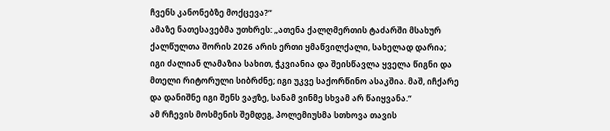ჩვენს კანონებზე მოქცევა?“
ამაზე ნათესავებმა უთხრეს: „ათენა ქალღმერთის ტაძარში მსახურ ქალწულთა შორის 2026 არის ერთი ყმაწვილქალი, სახელად დარია; იგი ძალიან ლამაზია სახით, ჭკვიანია და შეისწავლა ყველა წიგნი და მთელი რიტორული სიბრძნე; იგი უკვე საქორწინო ასაკშია. მაშ, იჩქარე და დანიშნე იგი შენს ვაჟზე, სანამ ვინმე სხვამ არ წაიყვანა.“
ამ რჩევის მოსმენის შემდეგ, პოლემიუსმა სთხოვა თავის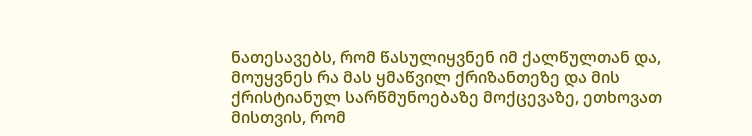ნათესავებს, რომ წასულიყვნენ იმ ქალწულთან და, მოუყვნეს რა მას ყმაწვილ ქრიზანთეზე და მის ქრისტიანულ სარწმუნოებაზე მოქცევაზე, ეთხოვათ მისთვის, რომ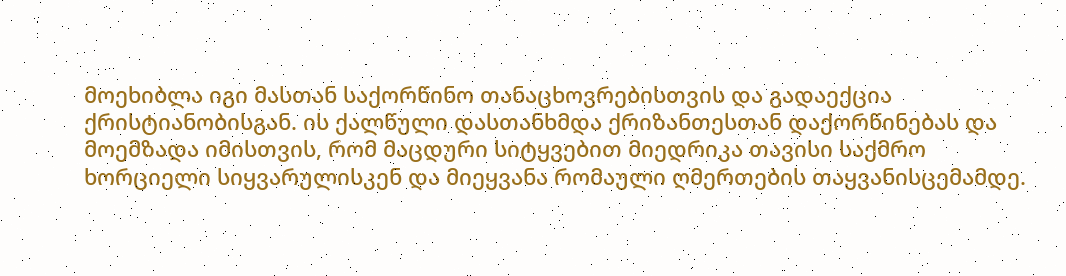მოეხიბლა იგი მასთან საქორწინო თანაცხოვრებისთვის და გადაექცია ქრისტიანობისგან. ის ქალწული დასთანხმდა ქრიზანთესთან დაქორწინებას და მოემზადა იმისთვის, რომ მაცდური სიტყვებით მიედრიკა თავისი საქმრო ხორციელი სიყვარულისკენ და მიეყვანა რომაული ღმერთების თაყვანისცემამდე.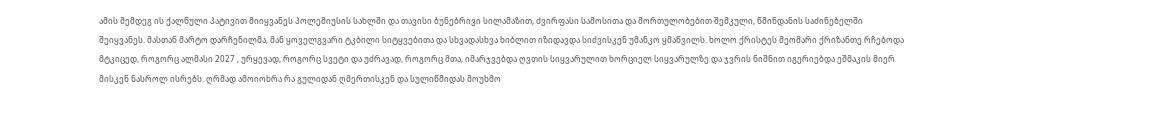ამის შემდეგ ის ქალწული პატივით მიიყვანეს პოლემიუსის სახლში და თავისი ბუნებრივი სილამაზით, ძვირფასი სამოსითა და მორთულობებით შემკული, წმინდანის საძინებელში შეიყვანეს. მასთან მარტო დარჩენილმა, მან ყოველგვარი ტკბილი სიტყვებითა და სხვადასხვა ხიბლით იზიდავდა სიძვისკენ უმანკო ყმაწვილს. ხოლო ქრისტეს მეომარი ქრიზანთე რჩებოდა მტკიცედ, როგორც ალმასი 2027 , ურყევად, როგორც სვეტი და უძრავად, როგორც მთა, იმარჯვებდა ღვთის სიყვარულით ხორციელ სიყვარულზე და ჯვრის ნიშნით იგერიებდა ეშმაკის მიერ მისკენ ნასროლ ისრებს. ღრმად ამოიოხრა რა გულიდან ღმერთისკენ და სულიწმიდას მოუხმო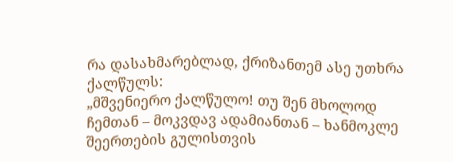რა დასახმარებლად, ქრიზანთემ ასე უთხრა ქალწულს:
„მშვენიერო ქალწულო! თუ შენ მხოლოდ ჩემთან – მოკვდავ ადამიანთან – ხანმოკლე შეერთების გულისთვის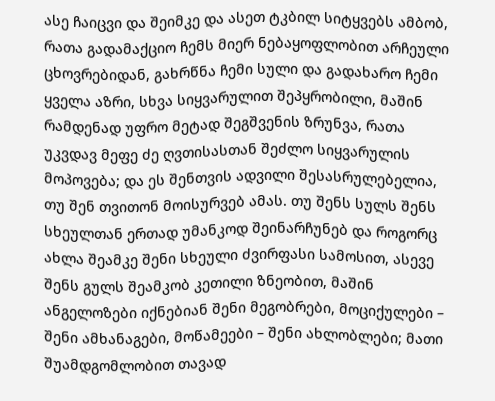ასე ჩაიცვი და შეიმკე და ასეთ ტკბილ სიტყვებს ამბობ, რათა გადამაქციო ჩემს მიერ ნებაყოფლობით არჩეული ცხოვრებიდან, გახრწნა ჩემი სული და გადახარო ჩემი ყველა აზრი, სხვა სიყვარულით შეპყრობილი, მაშინ რამდენად უფრო მეტად შეგშვენის ზრუნვა, რათა უკვდავ მეფე ძე ღვთისასთან შეძლო სიყვარულის მოპოვება; და ეს შენთვის ადვილი შესასრულებელია, თუ შენ თვითონ მოისურვებ ამას. თუ შენს სულს შენს სხეულთან ერთად უმანკოდ შეინარჩუნებ და როგორც ახლა შეამკე შენი სხეული ძვირფასი სამოსით, ასევე შენს გულს შეამკობ კეთილი ზნეობით, მაშინ ანგელოზები იქნებიან შენი მეგობრები, მოციქულები – შენი ამხანაგები, მოწამეები – შენი ახლობლები; მათი შუამდგომლობით თავად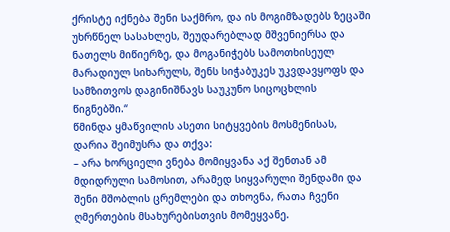ქრისტე იქნება შენი საქმრო, და ის მოგიმზადებს ზეცაში უხრწნელ სასახლეს, შეუდარებლად მშვენიერსა და ნათელს მიწიერზე, და მოგანიჭებს სამოთხისეულ მარადიულ სიხარულს, შენს სიჭაბუკეს უკვდავყოფს და სამზითვოს დაგინიშნავს საუკუნო სიცოცხლის წიგნებში.“
წმინდა ყმაწვილის ასეთი სიტყვების მოსმენისას, დარია შეიმუსრა და თქვა:
– არა ხორციელი ვნება მომიყვანა აქ შენთან ამ მდიდრული სამოსით, არამედ სიყვარული შენდამი და შენი მშობლის ცრემლები და თხოვნა, რათა ჩვენი ღმერთების მსახურებისთვის მომეყვანე.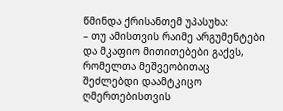წმინდა ქრისანთემ უპასუხა:
– თუ ამისთვის რაიმე არგუმენტები და მკაფიო მითითებები გაქვს, რომელთა მეშვეობითაც შეძლებდი დაამტკიცო ღმერთებისთვის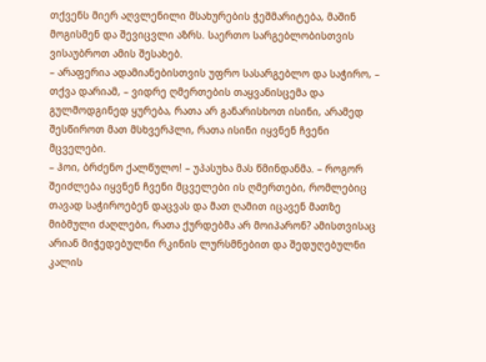თქვენს მიერ აღვლენილი მსახურების ჭეშმარიტება, მაშინ მოგისმენ და შევიცვლი აზრს. საერთო სარგებლობისთვის ვისაუბროთ ამის შესახებ.
– არაფერია ადამიანებისთვის უფრო სასარგებლო და საჭირო, – თქვა დარიამ, – ვიდრე ღმერთების თაყვანისცემა და გულმოდგინედ ყურება, რათა არ განარისხოთ ისინი, არამედ შესწიროთ მათ მსხვერპლი, რათა ისინი იყვნენ ჩვენი მცველები.
– ჰოი, ბრძენო ქალწულო! – უპასუხა მას წმინდანმა. – როგორ შეიძლება იყვნენ ჩვენი მცველები ის ღმერთები, რომლებიც თავად საჭიროებენ დაცვას და მათ ღამით იცავენ მათზე მიბმული ძაღლები, რათა ქურდებმა არ მოიპარონ? ამისთვისაც არიან მიჭედებულნი რკინის ლურსმნებით და შედუღებულნი კალის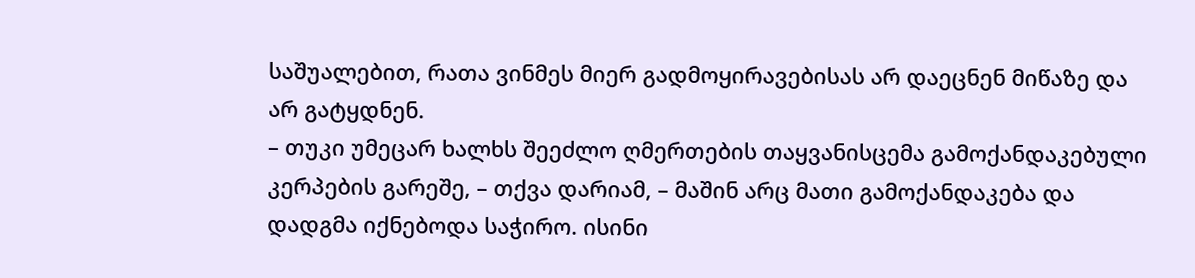საშუალებით, რათა ვინმეს მიერ გადმოყირავებისას არ დაეცნენ მიწაზე და არ გატყდნენ.
– თუკი უმეცარ ხალხს შეეძლო ღმერთების თაყვანისცემა გამოქანდაკებული კერპების გარეშე, – თქვა დარიამ, – მაშინ არც მათი გამოქანდაკება და დადგმა იქნებოდა საჭირო. ისინი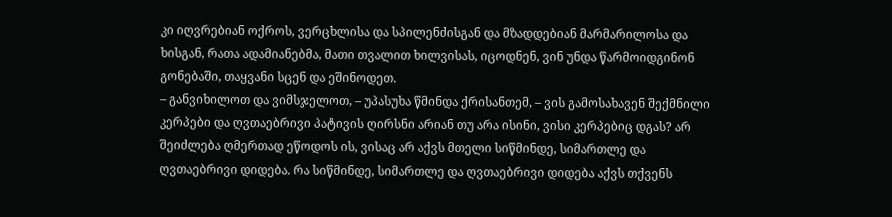კი იღვრებიან ოქროს, ვერცხლისა და სპილენძისგან და მზადდებიან მარმარილოსა და ხისგან, რათა ადამიანებმა, მათი თვალით ხილვისას, იცოდნენ, ვინ უნდა წარმოიდგინონ გონებაში, თაყვანი სცენ და ეშინოდეთ.
– განვიხილოთ და ვიმსჯელოთ, – უპასუხა წმინდა ქრისანთემ, – ვის გამოსახავენ შექმნილი კერპები და ღვთაებრივი პატივის ღირსნი არიან თუ არა ისინი, ვისი კერპებიც დგას? არ შეიძლება ღმერთად ეწოდოს ის, ვისაც არ აქვს მთელი სიწმინდე, სიმართლე და ღვთაებრივი დიდება. რა სიწმინდე, სიმართლე და ღვთაებრივი დიდება აქვს თქვენს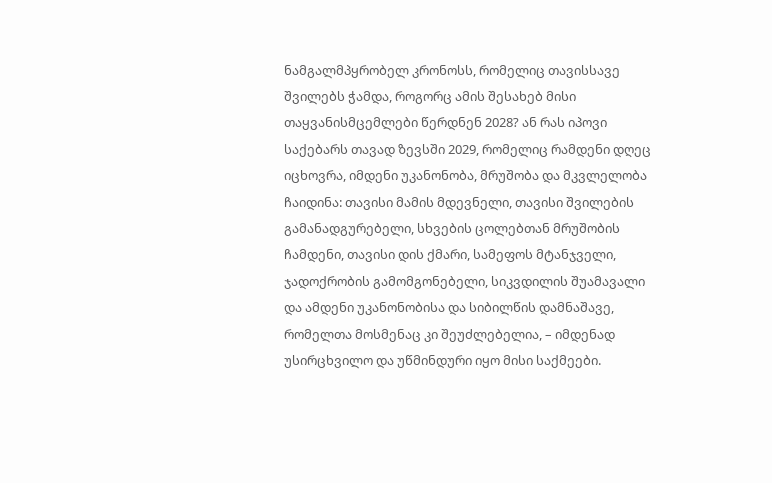ნამგალმპყრობელ კრონოსს, რომელიც თავისსავე შვილებს ჭამდა, როგორც ამის შესახებ მისი თაყვანისმცემლები წერდნენ 2028? ან რას იპოვი საქებარს თავად ზევსში 2029, რომელიც რამდენი დღეც იცხოვრა, იმდენი უკანონობა, მრუშობა და მკვლელობა ჩაიდინა: თავისი მამის მდევნელი, თავისი შვილების გამანადგურებელი, სხვების ცოლებთან მრუშობის ჩამდენი, თავისი დის ქმარი, სამეფოს მტანჯველი, ჯადოქრობის გამომგონებელი, სიკვდილის შუამავალი და ამდენი უკანონობისა და სიბილწის დამნაშავე, რომელთა მოსმენაც კი შეუძლებელია, – იმდენად უსირცხვილო და უწმინდური იყო მისი საქმეები.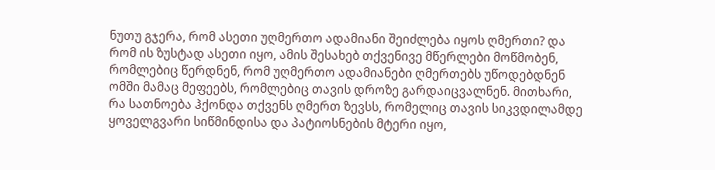ნუთუ გჯერა, რომ ასეთი უღმერთო ადამიანი შეიძლება იყოს ღმერთი? და რომ ის ზუსტად ასეთი იყო, ამის შესახებ თქვენივე მწერლები მოწმობენ, რომლებიც წერდნენ, რომ უღმერთო ადამიანები ღმერთებს უწოდებდნენ ომში მამაც მეფეებს, რომლებიც თავის დროზე გარდაიცვალნენ. მითხარი, რა სათნოება ჰქონდა თქვენს ღმერთ ზევსს, რომელიც თავის სიკვდილამდე ყოველგვარი სიწმინდისა და პატიოსნების მტერი იყო,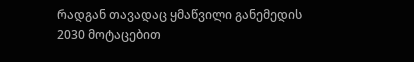რადგან თავადაც ყმაწვილი განემედის 2030 მოტაცებით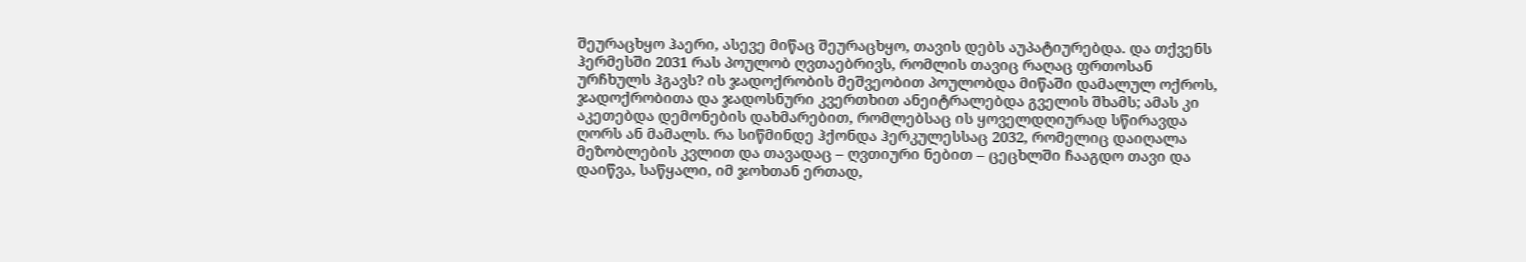შეურაცხყო ჰაერი, ასევე მიწაც შეურაცხყო, თავის დებს აუპატიურებდა. და თქვენს ჰერმესში 2031 რას პოულობ ღვთაებრივს, რომლის თავიც რაღაც ფრთოსან ურჩხულს ჰგავს? ის ჯადოქრობის მეშვეობით პოულობდა მიწაში დამალულ ოქროს, ჯადოქრობითა და ჯადოსნური კვერთხით ანეიტრალებდა გველის შხამს; ამას კი აკეთებდა დემონების დახმარებით, რომლებსაც ის ყოველდღიურად სწირავდა ღორს ან მამალს. რა სიწმინდე ჰქონდა ჰერკულესსაც 2032, რომელიც დაიღალა მეზობლების კვლით და თავადაც – ღვთიური ნებით – ცეცხლში ჩააგდო თავი და დაიწვა, საწყალი, იმ ჯოხთან ერთად,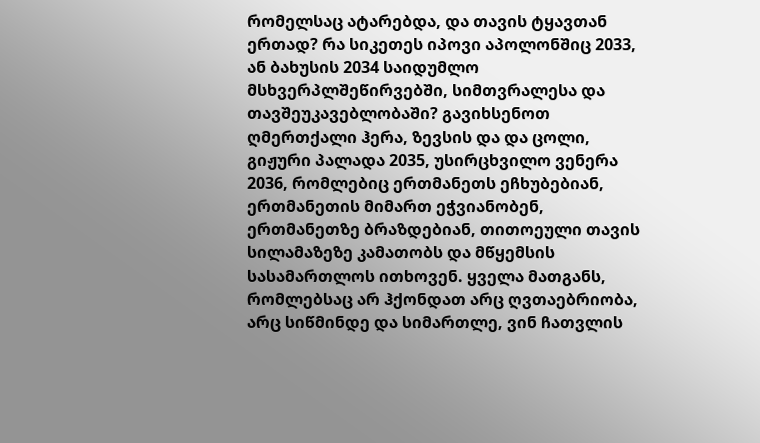რომელსაც ატარებდა, და თავის ტყავთან ერთად? რა სიკეთეს იპოვი აპოლონშიც 2033, ან ბახუსის 2034 საიდუმლო მსხვერპლშეწირვებში, სიმთვრალესა და თავშეუკავებლობაში? გავიხსენოთ ღმერთქალი ჰერა, ზევსის და და ცოლი, გიჟური პალადა 2035, უსირცხვილო ვენერა 2036, რომლებიც ერთმანეთს ეჩხუბებიან, ერთმანეთის მიმართ ეჭვიანობენ, ერთმანეთზე ბრაზდებიან, თითოეული თავის სილამაზეზე კამათობს და მწყემსის სასამართლოს ითხოვენ. ყველა მათგანს, რომლებსაც არ ჰქონდათ არც ღვთაებრიობა, არც სიწმინდე და სიმართლე, ვინ ჩათვლის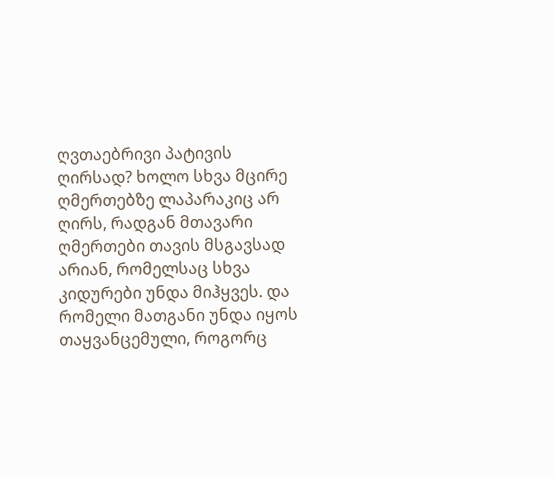ღვთაებრივი პატივის ღირსად? ხოლო სხვა მცირე ღმერთებზე ლაპარაკიც არ ღირს, რადგან მთავარი ღმერთები თავის მსგავსად არიან, რომელსაც სხვა კიდურები უნდა მიჰყვეს. და რომელი მათგანი უნდა იყოს თაყვანცემული, როგორც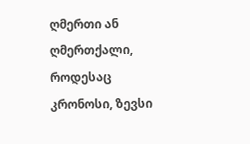ღმერთი ან ღმერთქალი, როდესაც კრონოსი, ზევსი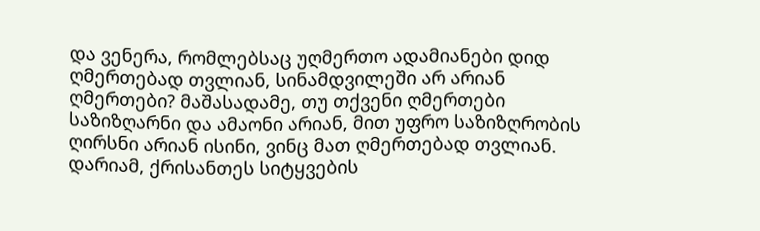და ვენერა, რომლებსაც უღმერთო ადამიანები დიდ ღმერთებად თვლიან, სინამდვილეში არ არიან ღმერთები? მაშასადამე, თუ თქვენი ღმერთები საზიზღარნი და ამაონი არიან, მით უფრო საზიზღრობის ღირსნი არიან ისინი, ვინც მათ ღმერთებად თვლიან.
დარიამ, ქრისანთეს სიტყვების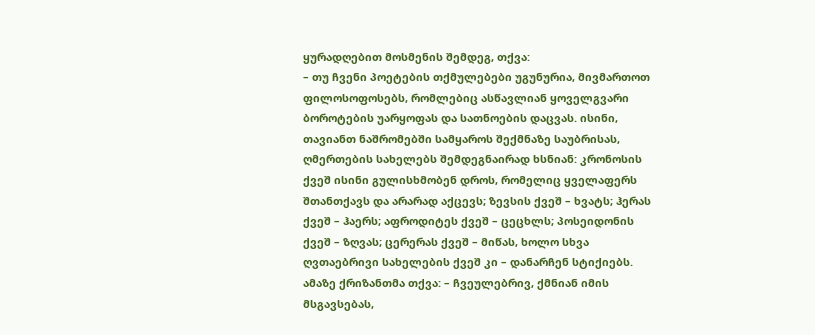ყურადღებით მოსმენის შემდეგ, თქვა:
– თუ ჩვენი პოეტების თქმულებები უგუნურია, მივმართოთ ფილოსოფოსებს, რომლებიც ასწავლიან ყოველგვარი ბოროტების უარყოფას და სათნოების დაცვას. ისინი, თავიანთ ნაშრომებში სამყაროს შექმნაზე საუბრისას, ღმერთების სახელებს შემდეგნაირად ხსნიან: კრონოსის ქვეშ ისინი გულისხმობენ დროს, რომელიც ყველაფერს შთანთქავს და არარად აქცევს; ზევსის ქვეშ – ხვატს; ჰერას ქვეშ – ჰაერს; აფროდიტეს ქვეშ – ცეცხლს; პოსეიდონის ქვეშ – ზღვას; ცერერას ქვეშ – მიწას, ხოლო სხვა ღვთაებრივი სახელების ქვეშ კი – დანარჩენ სტიქიებს.
ამაზე ქრიზანთმა თქვა: – ჩვეულებრივ, ქმნიან იმის მსგავსებას,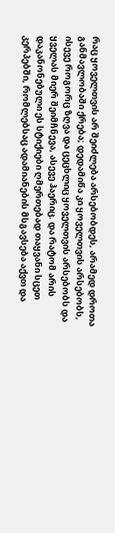რაც ყოველთვის არ შეიძლება არსებობდეს, არამედ დროთა განმავლობაში ქრება; დედამიწა კი ყოველთვის არსებობს, ისევე როგორც ზღვა და ცეცხლიც ყოველთვის არსებობს და ყველას მიერ შეიმჩნევა, ასევე ჰაერიც. და რატომ არის დაკანონებული ეს სტიქიები ღმერთებად თაყვანი სცეთ კერპებში, რომლებსაც ადამიანების მსგავსება აქვთ და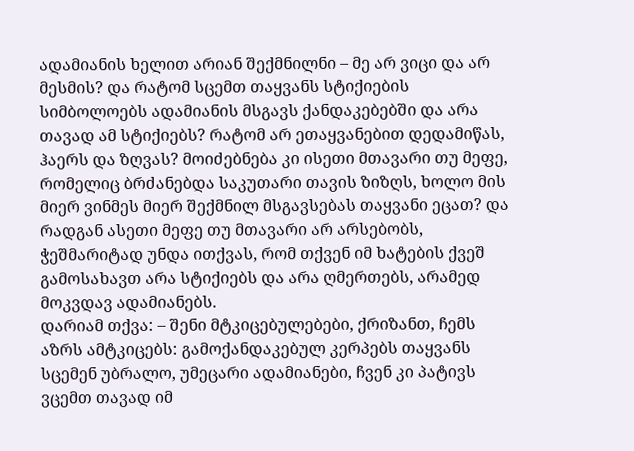ადამიანის ხელით არიან შექმნილნი – მე არ ვიცი და არ მესმის? და რატომ სცემთ თაყვანს სტიქიების სიმბოლოებს ადამიანის მსგავს ქანდაკებებში და არა თავად ამ სტიქიებს? რატომ არ ეთაყვანებით დედამიწას, ჰაერს და ზღვას? მოიძებნება კი ისეთი მთავარი თუ მეფე, რომელიც ბრძანებდა საკუთარი თავის ზიზღს, ხოლო მის მიერ ვინმეს მიერ შექმნილ მსგავსებას თაყვანი ეცათ? და რადგან ასეთი მეფე თუ მთავარი არ არსებობს, ჭეშმარიტად უნდა ითქვას, რომ თქვენ იმ ხატების ქვეშ გამოსახავთ არა სტიქიებს და არა ღმერთებს, არამედ მოკვდავ ადამიანებს.
დარიამ თქვა: – შენი მტკიცებულებები, ქრიზანთ, ჩემს აზრს ამტკიცებს: გამოქანდაკებულ კერპებს თაყვანს სცემენ უბრალო, უმეცარი ადამიანები, ჩვენ კი პატივს ვცემთ თავად იმ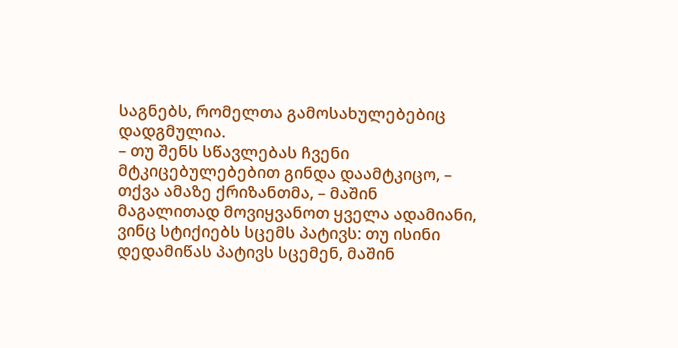საგნებს, რომელთა გამოსახულებებიც დადგმულია.
– თუ შენს სწავლებას ჩვენი მტკიცებულებებით გინდა დაამტკიცო, – თქვა ამაზე ქრიზანთმა, – მაშინ მაგალითად მოვიყვანოთ ყველა ადამიანი, ვინც სტიქიებს სცემს პატივს: თუ ისინი დედამიწას პატივს სცემენ, მაშინ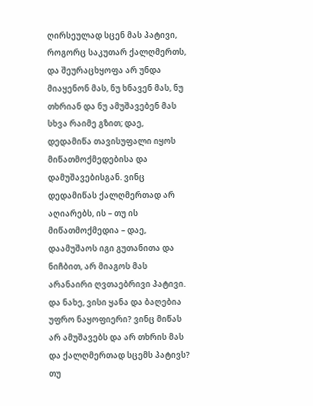ღირსეულად სცენ მას პატივი, როგორც საკუთარ ქალღმერთს, და შეურაცხყოფა არ უნდა მიაყენონ მას, ნუ ხნავენ მას, ნუ თხრიან და ნუ ამუშავებენ მას სხვა რაიმე გზით; დაე, დედამიწა თავისუფალი იყოს მიწათმოქმედებისა და დამუშავებისგან. ვინც დედამიწას ქალღმერთად არ აღიარებს, ის – თუ ის მიწათმოქმედია – დაე, დაამუშაოს იგი გუთანითა და ნიჩბით, არ მიაგოს მას არანაირი ღვთაებრივი პატივი. და ნახე, ვისი ყანა და ბაღებია უფრო ნაყოფიერი? ვინც მიწას არ ამუშავებს და არ თხრის მას და ქალღმერთად სცემს პატივს? თუ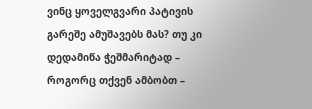ვინც ყოველგვარი პატივის გარეშე ამუშავებს მას? თუ კი დედამიწა ჭეშმარიტად – როგორც თქვენ ამბობთ –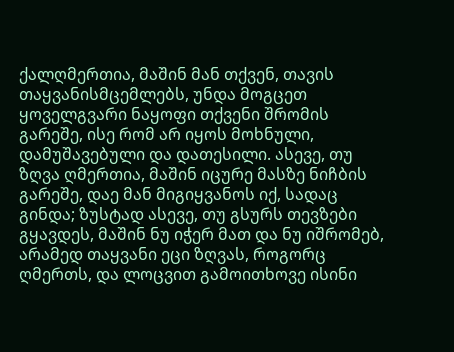ქალღმერთია, მაშინ მან თქვენ, თავის თაყვანისმცემლებს, უნდა მოგცეთ ყოველგვარი ნაყოფი თქვენი შრომის გარეშე, ისე რომ არ იყოს მოხნული, დამუშავებული და დათესილი. ასევე, თუ ზღვა ღმერთია, მაშინ იცურე მასზე ნიჩბის გარეშე, დაე მან მიგიყვანოს იქ, სადაც გინდა; ზუსტად ასევე, თუ გსურს თევზები გყავდეს, მაშინ ნუ იჭერ მათ და ნუ იშრომებ, არამედ თაყვანი ეცი ზღვას, როგორც ღმერთს, და ლოცვით გამოითხოვე ისინი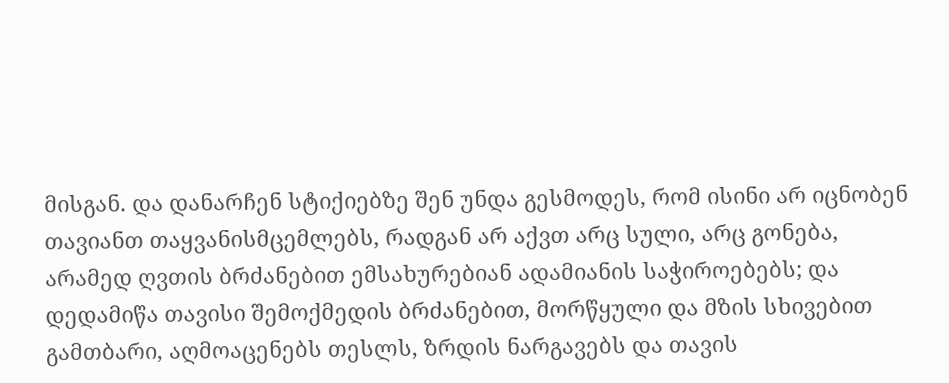მისგან. და დანარჩენ სტიქიებზე შენ უნდა გესმოდეს, რომ ისინი არ იცნობენ თავიანთ თაყვანისმცემლებს, რადგან არ აქვთ არც სული, არც გონება, არამედ ღვთის ბრძანებით ემსახურებიან ადამიანის საჭიროებებს; და დედამიწა თავისი შემოქმედის ბრძანებით, მორწყული და მზის სხივებით გამთბარი, აღმოაცენებს თესლს, ზრდის ნარგავებს და თავის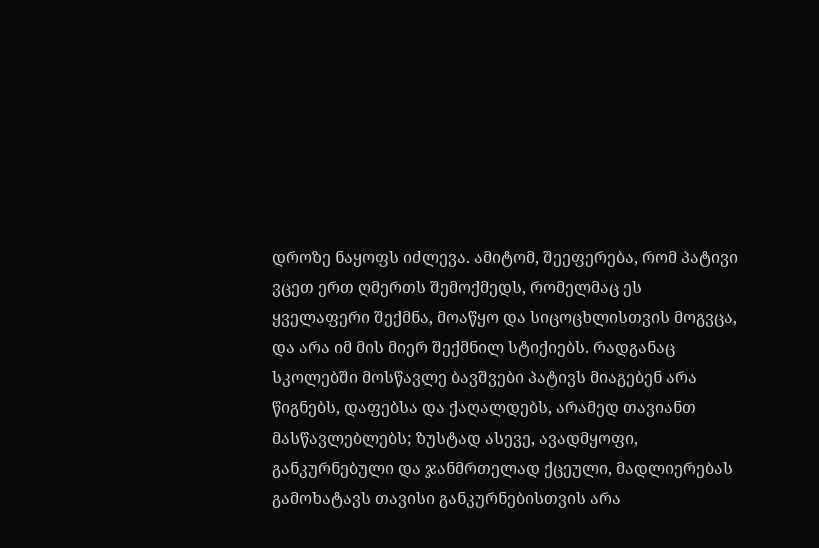დროზე ნაყოფს იძლევა. ამიტომ, შეეფერება, რომ პატივი ვცეთ ერთ ღმერთს შემოქმედს, რომელმაც ეს ყველაფერი შექმნა, მოაწყო და სიცოცხლისთვის მოგვცა, და არა იმ მის მიერ შექმნილ სტიქიებს. რადგანაც სკოლებში მოსწავლე ბავშვები პატივს მიაგებენ არა წიგნებს, დაფებსა და ქაღალდებს, არამედ თავიანთ მასწავლებლებს; ზუსტად ასევე, ავადმყოფი, განკურნებული და ჯანმრთელად ქცეული, მადლიერებას გამოხატავს თავისი განკურნებისთვის არა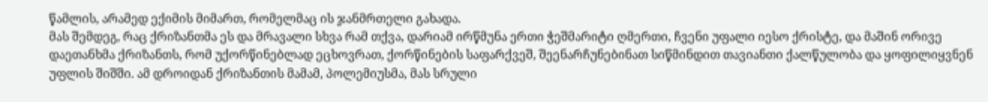წამლის, არამედ ექიმის მიმართ, რომელმაც ის ჯანმრთელი გახადა.
მას შემდეგ, რაც ქრიზანთმა ეს და მრავალი სხვა რამ თქვა, დარიამ ირწმუნა ერთი ჭეშმარიტი ღმერთი, ჩვენი უფალი იესო ქრისტე, და მაშინ ორივე დაეთანხმა ქრიზანთს, რომ უქორწინებლად ეცხოვრათ, ქორწინების საფარქვეშ, შეენარჩუნებინათ სიწმინდით თავიანთი ქალწულობა და ყოფილიყვნენ უფლის შიშში. ამ დროიდან ქრიზანთის მამამ, პოლემიუსმა, მას სრული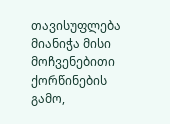თავისუფლება მიანიჭა მისი მოჩვენებითი ქორწინების გამო,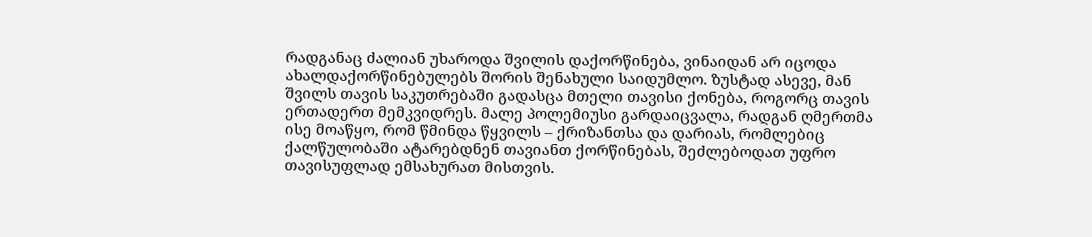რადგანაც ძალიან უხაროდა შვილის დაქორწინება, ვინაიდან არ იცოდა ახალდაქორწინებულებს შორის შენახული საიდუმლო. ზუსტად ასევე, მან შვილს თავის საკუთრებაში გადასცა მთელი თავისი ქონება, როგორც თავის ერთადერთ მემკვიდრეს. მალე პოლემიუსი გარდაიცვალა, რადგან ღმერთმა ისე მოაწყო, რომ წმინდა წყვილს – ქრიზანთსა და დარიას, რომლებიც ქალწულობაში ატარებდნენ თავიანთ ქორწინებას, შეძლებოდათ უფრო თავისუფლად ემსახურათ მისთვის.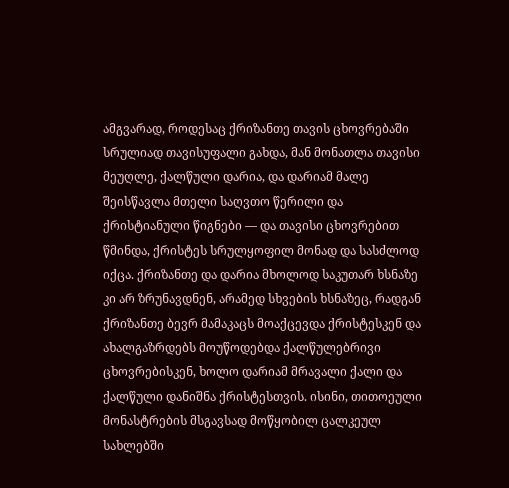ამგვარად, როდესაც ქრიზანთე თავის ცხოვრებაში სრულიად თავისუფალი გახდა, მან მონათლა თავისი მეუღლე, ქალწული დარია, და დარიამ მალე შეისწავლა მთელი საღვთო წერილი და ქრისტიანული წიგნები — და თავისი ცხოვრებით წმინდა, ქრისტეს სრულყოფილ მონად და სასძლოდ იქცა. ქრიზანთე და დარია მხოლოდ საკუთარ ხსნაზე კი არ ზრუნავდნენ, არამედ სხვების ხსნაზეც, რადგან ქრიზანთე ბევრ მამაკაცს მოაქცევდა ქრისტესკენ და ახალგაზრდებს მოუწოდებდა ქალწულებრივი ცხოვრებისკენ, ხოლო დარიამ მრავალი ქალი და ქალწული დანიშნა ქრისტესთვის. ისინი, თითოეული მონასტრების მსგავსად მოწყობილ ცალკეულ სახლებში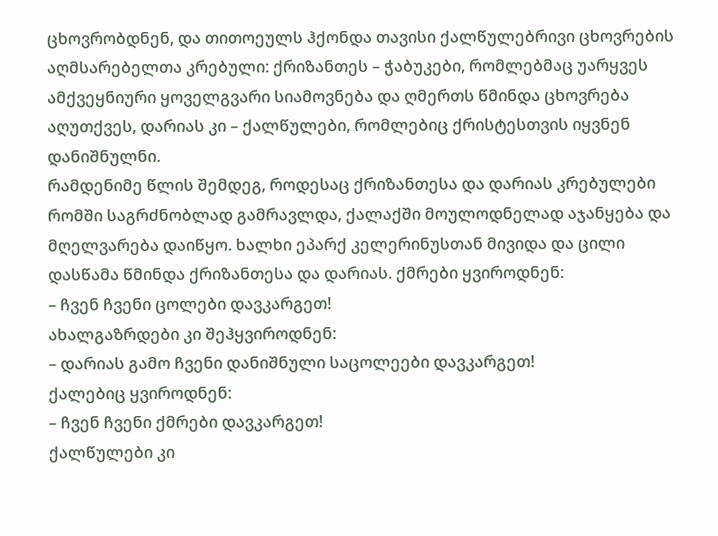ცხოვრობდნენ, და თითოეულს ჰქონდა თავისი ქალწულებრივი ცხოვრების აღმსარებელთა კრებული: ქრიზანთეს – ჭაბუკები, რომლებმაც უარყვეს ამქვეყნიური ყოველგვარი სიამოვნება და ღმერთს წმინდა ცხოვრება აღუთქვეს, დარიას კი – ქალწულები, რომლებიც ქრისტესთვის იყვნენ დანიშნულნი.
რამდენიმე წლის შემდეგ, როდესაც ქრიზანთესა და დარიას კრებულები რომში საგრძნობლად გამრავლდა, ქალაქში მოულოდნელად აჯანყება და მღელვარება დაიწყო. ხალხი ეპარქ კელერინუსთან მივიდა და ცილი დასწამა წმინდა ქრიზანთესა და დარიას. ქმრები ყვიროდნენ:
– ჩვენ ჩვენი ცოლები დავკარგეთ!
ახალგაზრდები კი შეჰყვიროდნენ:
– დარიას გამო ჩვენი დანიშნული საცოლეები დავკარგეთ!
ქალებიც ყვიროდნენ:
– ჩვენ ჩვენი ქმრები დავკარგეთ!
ქალწულები კი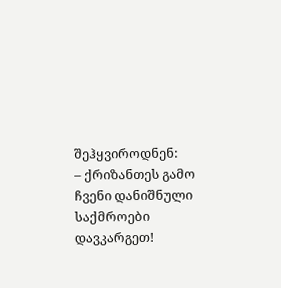შეჰყვიროდნენ:
– ქრიზანთეს გამო ჩვენი დანიშნული საქმროები დავკარგეთ!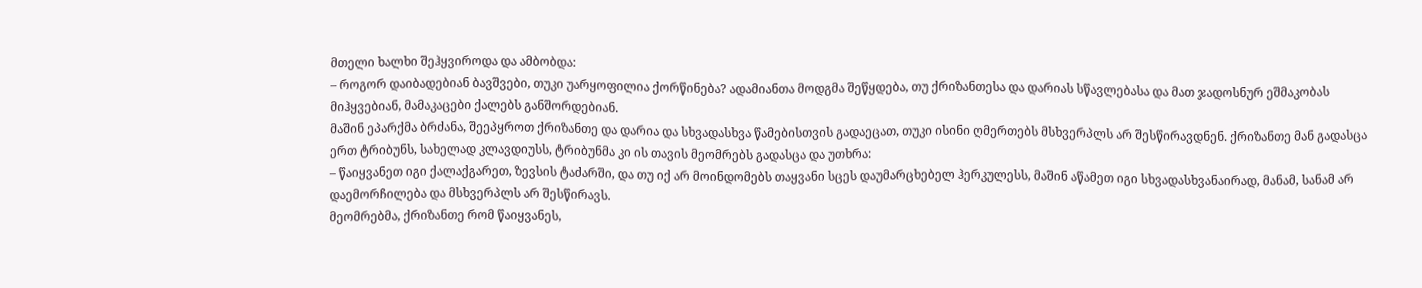მთელი ხალხი შეჰყვიროდა და ამბობდა:
– როგორ დაიბადებიან ბავშვები, თუკი უარყოფილია ქორწინება? ადამიანთა მოდგმა შეწყდება, თუ ქრიზანთესა და დარიას სწავლებასა და მათ ჯადოსნურ ეშმაკობას მიჰყვებიან, მამაკაცები ქალებს განშორდებიან.
მაშინ ეპარქმა ბრძანა, შეეპყროთ ქრიზანთე და დარია და სხვადასხვა წამებისთვის გადაეცათ, თუკი ისინი ღმერთებს მსხვერპლს არ შესწირავდნენ. ქრიზანთე მან გადასცა ერთ ტრიბუნს, სახელად კლავდიუსს, ტრიბუნმა კი ის თავის მეომრებს გადასცა და უთხრა:
– წაიყვანეთ იგი ქალაქგარეთ, ზევსის ტაძარში, და თუ იქ არ მოინდომებს თაყვანი სცეს დაუმარცხებელ ჰერკულესს, მაშინ აწამეთ იგი სხვადასხვანაირად, მანამ, სანამ არ დაემორჩილება და მსხვერპლს არ შესწირავს.
მეომრებმა, ქრიზანთე რომ წაიყვანეს,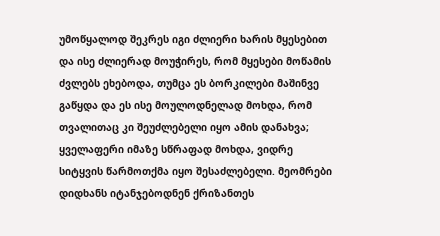უმოწყალოდ შეკრეს იგი ძლიერი ხარის მყესებით და ისე ძლიერად მოუჭირეს, რომ მყესები მოწამის ძვლებს ეხებოდა, თუმცა ეს ბორკილები მაშინვე გაწყდა და ეს ისე მოულოდნელად მოხდა, რომ თვალითაც კი შეუძლებელი იყო ამის დანახვა; ყველაფერი იმაზე სწრაფად მოხდა, ვიდრე სიტყვის წარმოთქმა იყო შესაძლებელი. მეომრები დიდხანს იტანჯებოდნენ ქრიზანთეს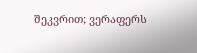შეკვრით; ვერაფერს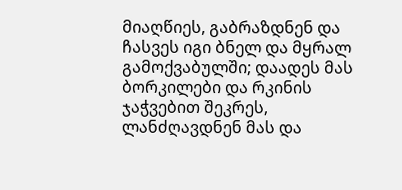მიაღწიეს, გაბრაზდნენ და ჩასვეს იგი ბნელ და მყრალ გამოქვაბულში; დაადეს მას ბორკილები და რკინის ჯაჭვებით შეკრეს, ლანძღავდნენ მას და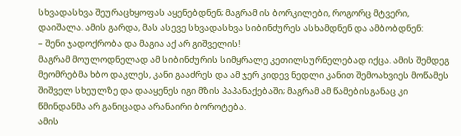სხვადასხვა შეურაცხყოფას აყენებდნენ; მაგრამ ის ბორკილები, როგორც მტვერი, დაიშალა. ამის გარდა, მას ასევე სხვადასხვა სიბინძურეს ასხამდნენ და ამბობდნენ:
– შენი ჯადოქრობა და მაგია აქ არ გიშველის!
მაგრამ მოულოდნელად ამ სიბინძურის სიმყრალე კეთილსურნელებად იქცა. ამის შემდეგ მეომრებმა ხბო დაკლეს, კანი გააძრეს და ამ ჯერ კიდევ ნედლი კანით შემოახვიეს მოწამეს შიშველ სხეულზე და დააყენეს იგი მზის პაპანაქებაში; მაგრამ ამ წამებისგანაც კი წმინდანმა არ განიცადა არანაირი ბოროტება.
ამის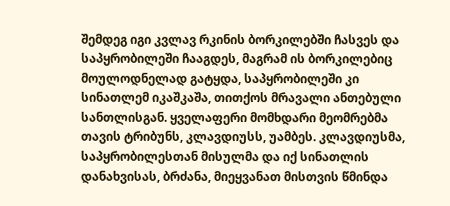შემდეგ იგი კვლავ რკინის ბორკილებში ჩასვეს და საპყრობილეში ჩააგდეს, მაგრამ ის ბორკილებიც მოულოდნელად გატყდა, საპყრობილეში კი სინათლემ იკაშკაშა, თითქოს მრავალი ანთებული სანთლისგან. ყველაფერი მომხდარი მეომრებმა თავის ტრიბუნს, კლავდიუსს, უამბეს. კლავდიუსმა, საპყრობილესთან მისულმა და იქ სინათლის დანახვისას, ბრძანა, მიეყვანათ მისთვის წმინდა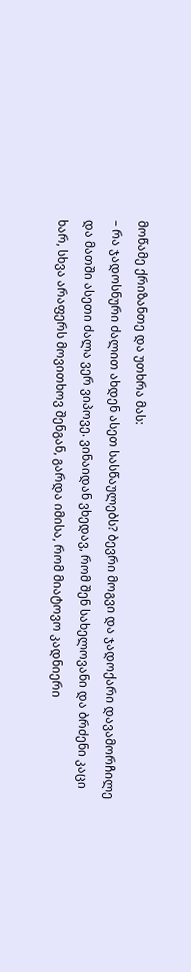მოწამე ქრიზანთე და უთხრა მას:
– რა ჯადოსნური ძალით ახდენ ასეთ სასწაულებს? ბევრი მოგვი და ჯადოქარი დავამორჩილე და მათში ასეთი ძალა ვერ ვიპოვე. ვინაიდან ვხედავ, რომ შენ სახელოვანი და ბრძენი კაცი ხარ, სხვა არაფერს მოვითხოვ შენგან, გარდა იმისა, რომ მიატოვო კადნიერი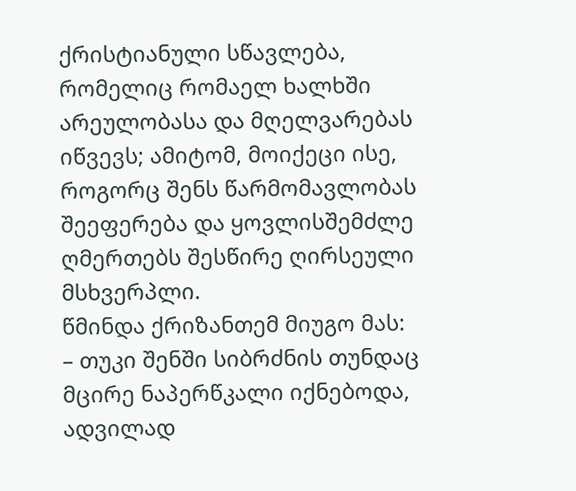ქრისტიანული სწავლება, რომელიც რომაელ ხალხში არეულობასა და მღელვარებას იწვევს; ამიტომ, მოიქეცი ისე, როგორც შენს წარმომავლობას შეეფერება და ყოვლისშემძლე ღმერთებს შესწირე ღირსეული მსხვერპლი.
წმინდა ქრიზანთემ მიუგო მას:
– თუკი შენში სიბრძნის თუნდაც მცირე ნაპერწკალი იქნებოდა, ადვილად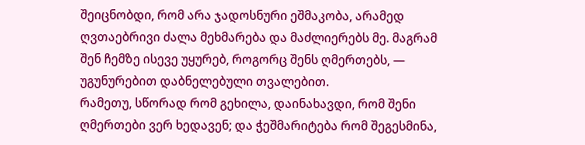შეიცნობდი, რომ არა ჯადოსნური ეშმაკობა, არამედ ღვთაებრივი ძალა მეხმარება და მაძლიერებს მე. მაგრამ შენ ჩემზე ისევე უყურებ, როგორც შენს ღმერთებს, — უგუნურებით დაბნელებული თვალებით.
რამეთუ, სწორად რომ გეხილა, დაინახავდი, რომ შენი ღმერთები ვერ ხედავენ; და ჭეშმარიტება რომ შეგესმინა,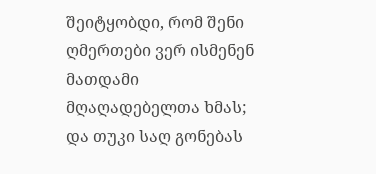შეიტყობდი, რომ შენი ღმერთები ვერ ისმენენ მათდამი მღაღადებელთა ხმას; და თუკი საღ გონებას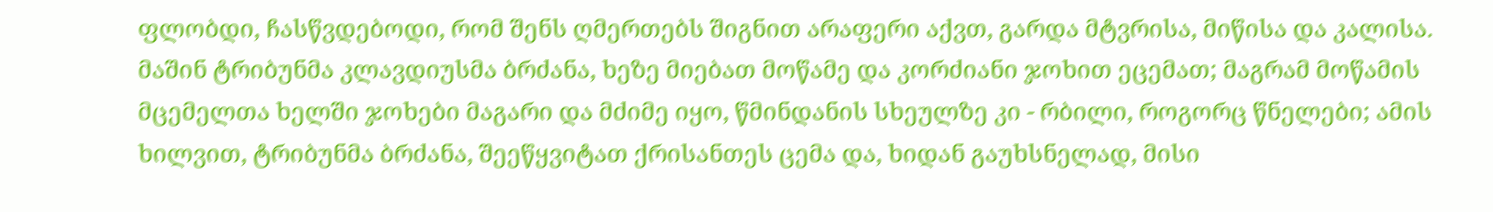ფლობდი, ჩასწვდებოდი, რომ შენს ღმერთებს შიგნით არაფერი აქვთ, გარდა მტვრისა, მიწისა და კალისა.
მაშინ ტრიბუნმა კლავდიუსმა ბრძანა, ხეზე მიებათ მოწამე და კორძიანი ჯოხით ეცემათ; მაგრამ მოწამის მცემელთა ხელში ჯოხები მაგარი და მძიმე იყო, წმინდანის სხეულზე კი - რბილი, როგორც წნელები; ამის ხილვით, ტრიბუნმა ბრძანა, შეეწყვიტათ ქრისანთეს ცემა და, ხიდან გაუხსნელად, მისი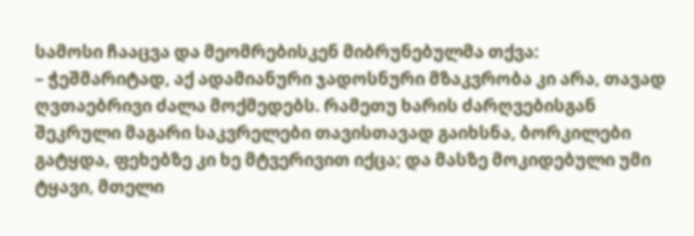სამოსი ჩააცვა და მეომრებისკენ მიბრუნებულმა თქვა:
– ჭეშმარიტად, აქ ადამიანური ჯადოსნური მზაკვრობა კი არა, თავად ღვთაებრივი ძალა მოქმედებს. რამეთუ ხარის ძარღვებისგან შეკრული მაგარი საკვრელები თავისთავად გაიხსნა, ბორკილები გატყდა, ფეხებზე კი ხე მტვერივით იქცა; და მასზე მოკიდებული უმი ტყავი, მთელი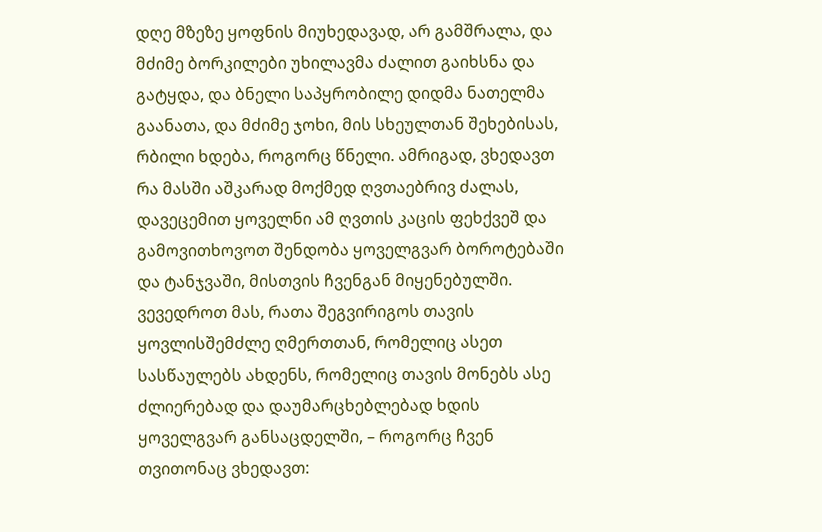დღე მზეზე ყოფნის მიუხედავად, არ გამშრალა, და მძიმე ბორკილები უხილავმა ძალით გაიხსნა და გატყდა, და ბნელი საპყრობილე დიდმა ნათელმა გაანათა, და მძიმე ჯოხი, მის სხეულთან შეხებისას, რბილი ხდება, როგორც წნელი. ამრიგად, ვხედავთ რა მასში აშკარად მოქმედ ღვთაებრივ ძალას, დავეცემით ყოველნი ამ ღვთის კაცის ფეხქვეშ და გამოვითხოვოთ შენდობა ყოველგვარ ბოროტებაში და ტანჯვაში, მისთვის ჩვენგან მიყენებულში. ვევედროთ მას, რათა შეგვირიგოს თავის ყოვლისშემძლე ღმერთთან, რომელიც ასეთ სასწაულებს ახდენს, რომელიც თავის მონებს ასე ძლიერებად და დაუმარცხებლებად ხდის ყოველგვარ განსაცდელში, – როგორც ჩვენ თვითონაც ვხედავთ: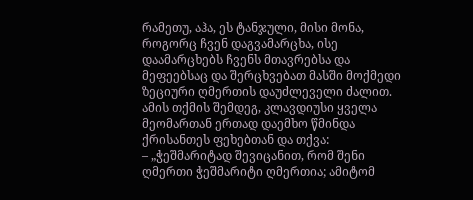რამეთუ, აჰა, ეს ტანჯული, მისი მონა, როგორც ჩვენ დაგვამარცხა, ისე დაამარცხებს ჩვენს მთავრებსა და მეფეებსაც და შერცხვებათ მასში მოქმედი ზეციური ღმერთის დაუძლეველი ძალით.
ამის თქმის შემდეგ, კლავდიუსი ყველა მეომართან ერთად დაემხო წმინდა ქრისანთეს ფეხებთან და თქვა:
– „ჭეშმარიტად შევიცანით, რომ შენი ღმერთი ჭეშმარიტი ღმერთია; ამიტომ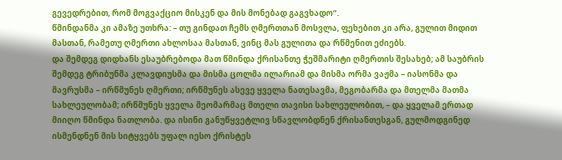გევედრებით, რომ მოგვაქციო მისკენ და მის მონებად გაგვხადო“.
წმინდანმა კი ამაზე უთხრა: – თუ გინდათ ჩემს ღმერთთან მოსვლა, ფეხებით კი არა, გულით მიდით მასთან, რამეთუ ღმერთი ახლოსაა მასთან, ვინც მას გულითა და რწმენით ეძიებს.
და შემდეგ დიდხანს ესაუბრებოდა მათ წმინდა ქრისანთე ჭეშმარიტი ღმერთის შესახებ; ამ საუბრის შემდეგ ტრიბუნმა კლავდიუსმა და მისმა ცოლმა ილარიამ და მისმა ორმა ვაჟმა – იასონმა და მავრუსმა – ირწმუნეს ღმერთი; ირწმუნეს ასევე ყველა ნათესავმა, მეგობარმა და მთელმა მათმა სახლეულობამ; ირწმუნეს ყველა მეომარმაც მთელი თავისი სახლეულობით, – და ყველამ ერთად მიიღო წმინდა ნათლობა. და ისინი განუწყვეტლივ სწავლობდნენ ქრისანთესგან, გულმოდგინედ ისმენდნენ მის სიტყვებს უფალ იესო ქრისტეს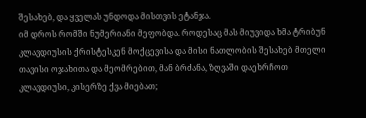შესახებ, და ყველას უნდოდა მისთვის ეტანჯა.
იმ დროს რომში ნუმერიანი მეფობდა. როდესაც მას მიუვიდა ხმა ტრიბუნ კლავდიუსის ქრისტესკენ მოქცევისა და მისი ნათლობის შესახებ მთელი თავისი ოჯახითა და მეომრებით, მან ბრძანა, ზღვაში დაეხრჩოთ კლავდიუსი, კისერზე ქვა მიებათ;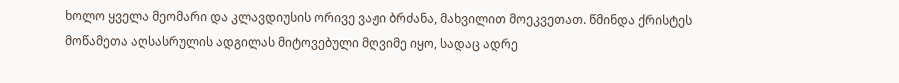ხოლო ყველა მეომარი და კლავდიუსის ორივე ვაჟი ბრძანა, მახვილით მოეკვეთათ. წმინდა ქრისტეს მოწამეთა აღსასრულის ადგილას მიტოვებული მღვიმე იყო, სადაც ადრე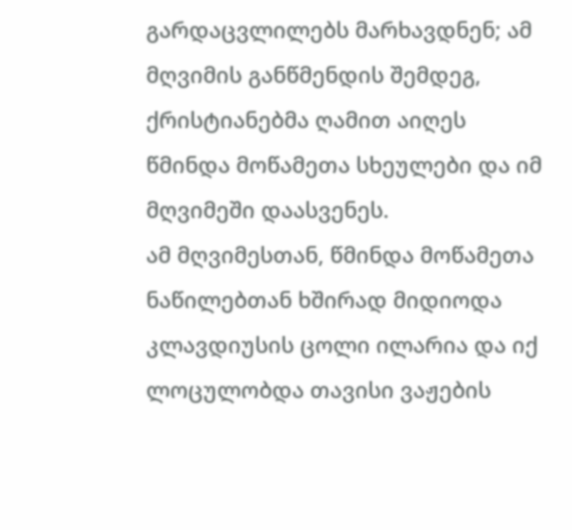გარდაცვლილებს მარხავდნენ; ამ მღვიმის განწმენდის შემდეგ, ქრისტიანებმა ღამით აიღეს წმინდა მოწამეთა სხეულები და იმ მღვიმეში დაასვენეს.
ამ მღვიმესთან, წმინდა მოწამეთა ნაწილებთან ხშირად მიდიოდა კლავდიუსის ცოლი ილარია და იქ ლოცულობდა თავისი ვაჟების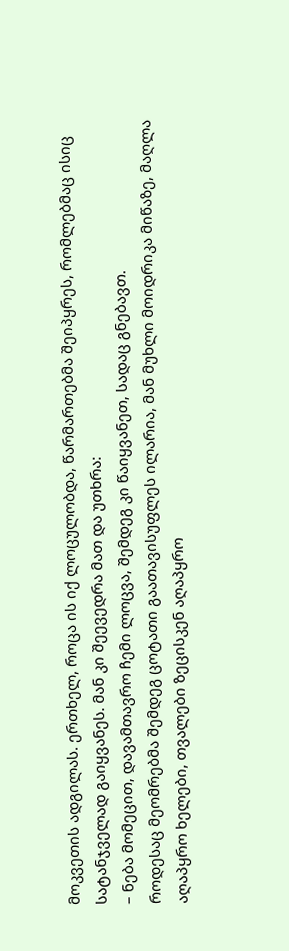მოკვეთის ადგილას. ერთხელ, როცა ის იქ ლოცულობდა, წარმართებმა შეიპყრეს, რომლებმაც ისიც სატანჯველად გაიყვანეს. მან კი შეევედრა მათ და უთხრა:
– ნება მომეცით, დავამთავრო ჩემი ლოცვა, შემდეგ კი წაიყვანეთ, სადაც გნებავთ.
როდესაც მეომრებმა შემდეგ ცოტათი გაათავისუფლეს ილარია, მან მუხლი მოიდრიკა მიწაზე, მაღლა აღაპყრო ხელები, თვალები ზეცისკენ აღაპყრო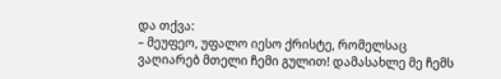და თქვა:
– მეუფეო, უფალო იესო ქრისტე, რომელსაც ვაღიარებ მთელი ჩემი გულით! დამასახლე მე ჩემს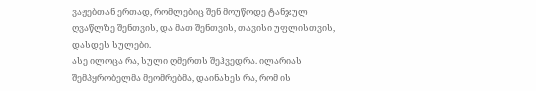ვაჟებთან ერთად, რომლებიც შენ მოუწოდე ტანჯულ ღვაწლზე შენთვის, და მათ შენთვის, თავისი უფლისთვის, დასდეს სულები.
ასე ილოცა რა, სული ღმერთს შეჰვედრა. ილარიას შემპყრობელმა მეომრებმა, დაინახეს რა, რომ ის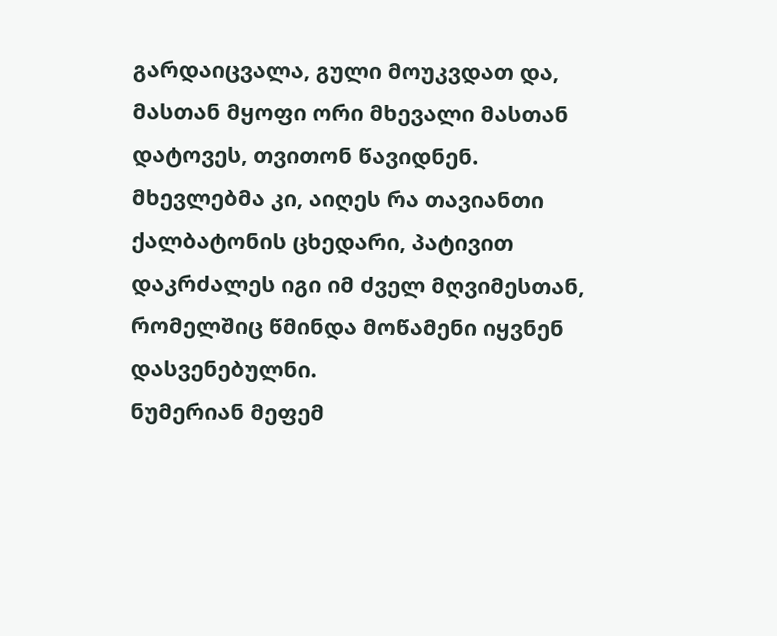გარდაიცვალა, გული მოუკვდათ და, მასთან მყოფი ორი მხევალი მასთან დატოვეს, თვითონ წავიდნენ. მხევლებმა კი, აიღეს რა თავიანთი ქალბატონის ცხედარი, პატივით დაკრძალეს იგი იმ ძველ მღვიმესთან, რომელშიც წმინდა მოწამენი იყვნენ დასვენებულნი.
ნუმერიან მეფემ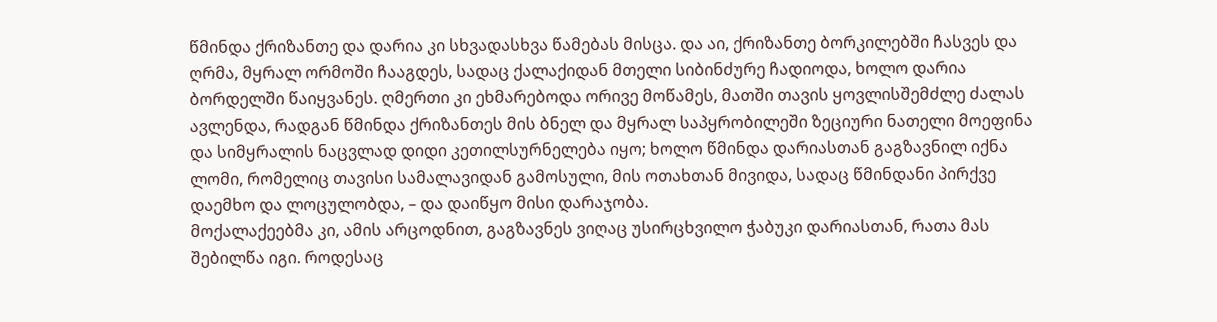წმინდა ქრიზანთე და დარია კი სხვადასხვა წამებას მისცა. და აი, ქრიზანთე ბორკილებში ჩასვეს და ღრმა, მყრალ ორმოში ჩააგდეს, სადაც ქალაქიდან მთელი სიბინძურე ჩადიოდა, ხოლო დარია ბორდელში წაიყვანეს. ღმერთი კი ეხმარებოდა ორივე მოწამეს, მათში თავის ყოვლისშემძლე ძალას ავლენდა, რადგან წმინდა ქრიზანთეს მის ბნელ და მყრალ საპყრობილეში ზეციური ნათელი მოეფინა და სიმყრალის ნაცვლად დიდი კეთილსურნელება იყო; ხოლო წმინდა დარიასთან გაგზავნილ იქნა ლომი, რომელიც თავისი სამალავიდან გამოსული, მის ოთახთან მივიდა, სადაც წმინდანი პირქვე დაემხო და ლოცულობდა, – და დაიწყო მისი დარაჯობა.
მოქალაქეებმა კი, ამის არცოდნით, გაგზავნეს ვიღაც უსირცხვილო ჭაბუკი დარიასთან, რათა მას შებილწა იგი. როდესაც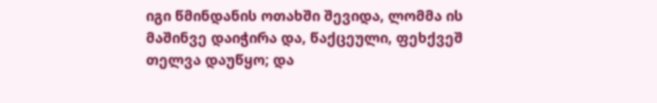იგი წმინდანის ოთახში შევიდა, ლომმა ის მაშინვე დაიჭირა და, წაქცეული, ფეხქვეშ თელვა დაუწყო; და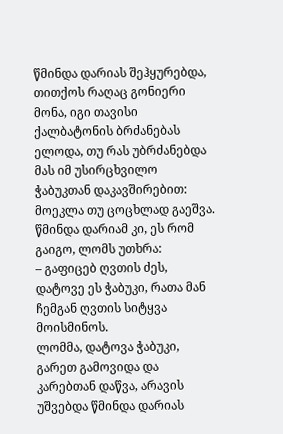წმინდა დარიას შეჰყურებდა, თითქოს რაღაც გონიერი მონა, იგი თავისი ქალბატონის ბრძანებას ელოდა, თუ რას უბრძანებდა მას იმ უსირცხვილო ჭაბუკთან დაკავშირებით: მოეკლა თუ ცოცხლად გაეშვა. წმინდა დარიამ კი, ეს რომ გაიგო, ლომს უთხრა:
– გაფიცებ ღვთის ძეს, დატოვე ეს ჭაბუკი, რათა მან ჩემგან ღვთის სიტყვა მოისმინოს.
ლომმა, დატოვა ჭაბუკი, გარეთ გამოვიდა და კარებთან დაწვა, არავის უშვებდა წმინდა დარიას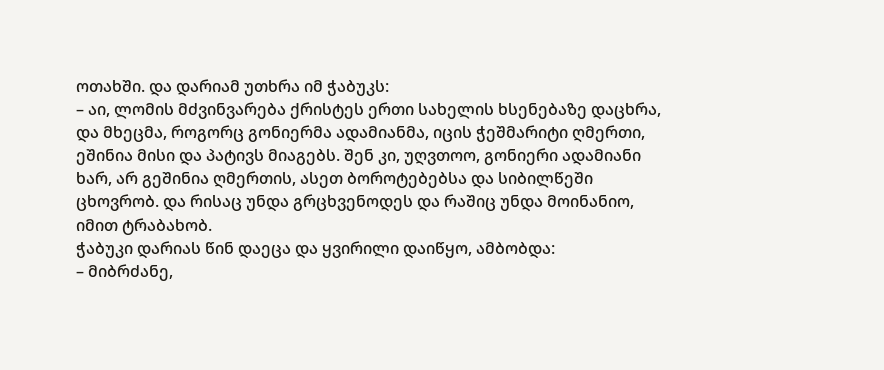ოთახში. და დარიამ უთხრა იმ ჭაბუკს:
– აი, ლომის მძვინვარება ქრისტეს ერთი სახელის ხსენებაზე დაცხრა, და მხეცმა, როგორც გონიერმა ადამიანმა, იცის ჭეშმარიტი ღმერთი, ეშინია მისი და პატივს მიაგებს. შენ კი, უღვთოო, გონიერი ადამიანი ხარ, არ გეშინია ღმერთის, ასეთ ბოროტებებსა და სიბილწეში ცხოვრობ. და რისაც უნდა გრცხვენოდეს და რაშიც უნდა მოინანიო, იმით ტრაბახობ.
ჭაბუკი დარიას წინ დაეცა და ყვირილი დაიწყო, ამბობდა:
– მიბრძანე,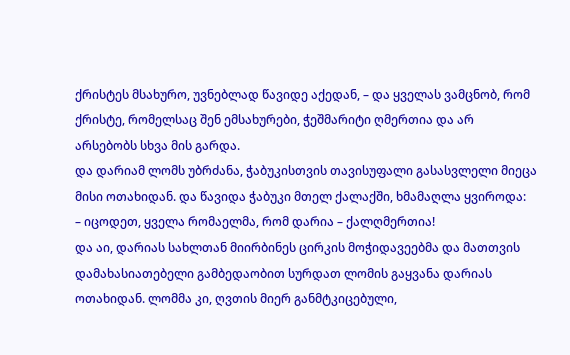ქრისტეს მსახურო, უვნებლად წავიდე აქედან, – და ყველას ვამცნობ, რომ ქრისტე, რომელსაც შენ ემსახურები, ჭეშმარიტი ღმერთია და არ არსებობს სხვა მის გარდა.
და დარიამ ლომს უბრძანა, ჭაბუკისთვის თავისუფალი გასასვლელი მიეცა მისი ოთახიდან. და წავიდა ჭაბუკი მთელ ქალაქში, ხმამაღლა ყვიროდა:
– იცოდეთ, ყველა რომაელმა, რომ დარია – ქალღმერთია!
და აი, დარიას სახლთან მიირბინეს ცირკის მოჭიდავეებმა და მათთვის დამახასიათებელი გამბედაობით სურდათ ლომის გაყვანა დარიას ოთახიდან. ლომმა კი, ღვთის მიერ განმტკიცებული,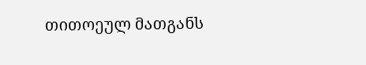თითოეულ მათგანს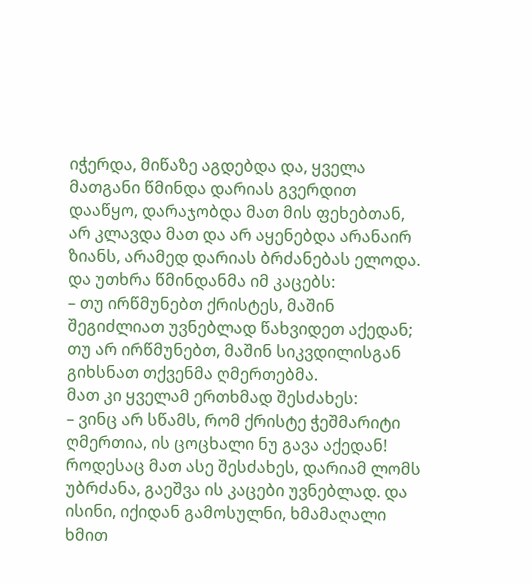იჭერდა, მიწაზე აგდებდა და, ყველა მათგანი წმინდა დარიას გვერდით დააწყო, დარაჯობდა მათ მის ფეხებთან, არ კლავდა მათ და არ აყენებდა არანაირ ზიანს, არამედ დარიას ბრძანებას ელოდა. და უთხრა წმინდანმა იმ კაცებს:
– თუ ირწმუნებთ ქრისტეს, მაშინ შეგიძლიათ უვნებლად წახვიდეთ აქედან; თუ არ ირწმუნებთ, მაშინ სიკვდილისგან გიხსნათ თქვენმა ღმერთებმა.
მათ კი ყველამ ერთხმად შესძახეს:
– ვინც არ სწამს, რომ ქრისტე ჭეშმარიტი ღმერთია, ის ცოცხალი ნუ გავა აქედან!
როდესაც მათ ასე შესძახეს, დარიამ ლომს უბრძანა, გაეშვა ის კაცები უვნებლად. და ისინი, იქიდან გამოსულნი, ხმამაღალი ხმით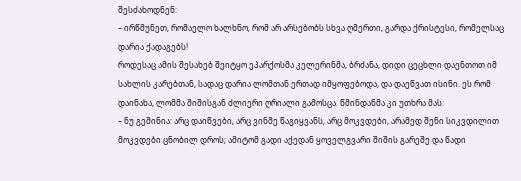შესძახოდნენ:
– ირწმუნეთ, რომაელო ხალხნო, რომ არ არსებობს სხვა ღმერთი, გარდა ქრისტესი, რომელსაც დარია ქადაგებს!
როდესაც ამის შესახებ შეიტყო ეპარქოსმა კელერინმა, ბრძანა, დიდი ცეცხლი დაენთოთ იმ სახლის კარებთან, სადაც დარია ლომთან ერთად იმყოფებოდა, და დაეწვათ ისინი. ეს რომ დაინახა, ლომმა შიშისგან ძლიერი ღრიალი გამოსცა. წმინდანმა კი უთხრა მას:
– ნუ გეშინია: არც დაიწვები, არც ვინმე წაგიყვანს, არც მოკვდები, არამედ შენი სიკვდილით მოკვდები ცნობილ დროს; ამიტომ გადი აქედან ყოველგვარი შიშის გარეშე და წადი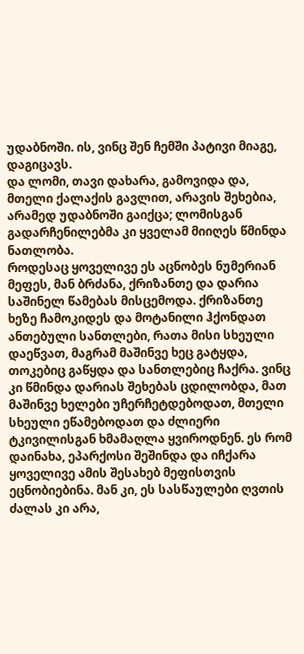უდაბნოში. ის, ვინც შენ ჩემში პატივი მიაგე, დაგიცავს.
და ლომი, თავი დახარა, გამოვიდა და, მთელი ქალაქის გავლით, არავის შეხებია, არამედ უდაბნოში გაიქცა; ლომისგან გადარჩენილებმა კი ყველამ მიიღეს წმინდა ნათლობა.
როდესაც ყოველივე ეს აცნობეს ნუმერიან მეფეს, მან ბრძანა, ქრიზანთე და დარია საშინელ წამებას მისცემოდა. ქრიზანთე ხეზე ჩამოკიდეს და მოტანილი ჰქონდათ ანთებული სანთლები, რათა მისი სხეული დაეწვათ, მაგრამ მაშინვე ხეც გატყდა, თოკებიც გაწყდა და სანთლებიც ჩაქრა. ვინც კი წმინდა დარიას შეხებას ცდილობდა, მათ მაშინვე ხელები უჩერჩეტდებოდათ, მთელი სხეული ეწამებოდათ და ძლიერი ტკივილისგან ხმამაღლა ყვიროდნენ. ეს რომ დაინახა, ეპარქოსი შეშინდა და იჩქარა ყოველივე ამის შესახებ მეფისთვის ეცნობიებინა. მან კი, ეს სასწაულები ღვთის ძალას კი არა,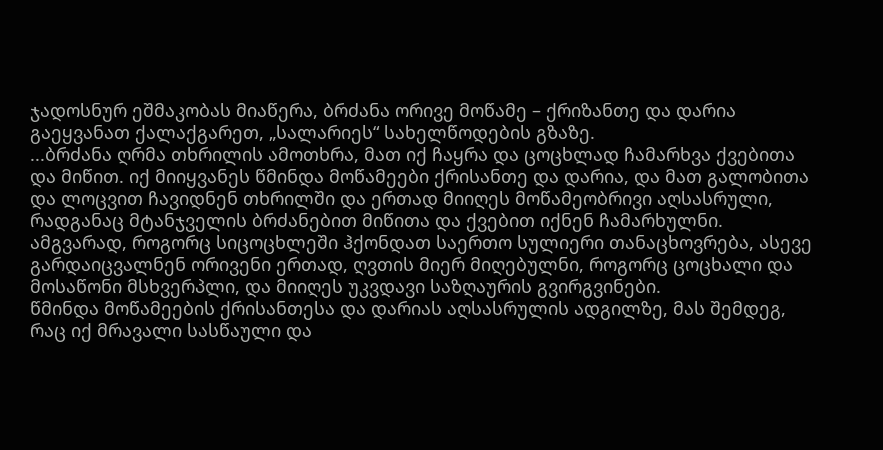ჯადოსნურ ეშმაკობას მიაწერა, ბრძანა ორივე მოწამე – ქრიზანთე და დარია გაეყვანათ ქალაქგარეთ, „სალარიეს“ სახელწოდების გზაზე.
...ბრძანა ღრმა თხრილის ამოთხრა, მათ იქ ჩაყრა და ცოცხლად ჩამარხვა ქვებითა და მიწით. იქ მიიყვანეს წმინდა მოწამეები ქრისანთე და დარია, და მათ გალობითა და ლოცვით ჩავიდნენ თხრილში და ერთად მიიღეს მოწამეობრივი აღსასრული, რადგანაც მტანჯველის ბრძანებით მიწითა და ქვებით იქნენ ჩამარხულნი. ამგვარად, როგორც სიცოცხლეში ჰქონდათ საერთო სულიერი თანაცხოვრება, ასევე გარდაიცვალნენ ორივენი ერთად, ღვთის მიერ მიღებულნი, როგორც ცოცხალი და მოსაწონი მსხვერპლი, და მიიღეს უკვდავი საზღაურის გვირგვინები.
წმინდა მოწამეების ქრისანთესა და დარიას აღსასრულის ადგილზე, მას შემდეგ, რაც იქ მრავალი სასწაული და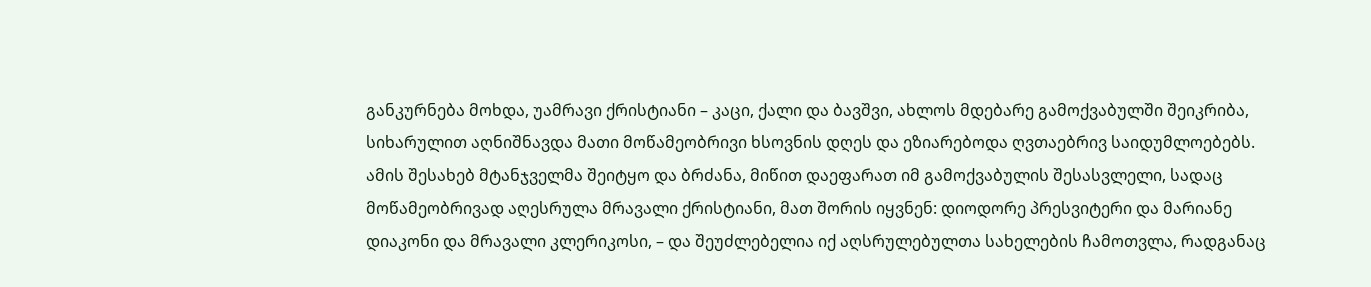განკურნება მოხდა, უამრავი ქრისტიანი – კაცი, ქალი და ბავშვი, ახლოს მდებარე გამოქვაბულში შეიკრიბა, სიხარულით აღნიშნავდა მათი მოწამეობრივი ხსოვნის დღეს და ეზიარებოდა ღვთაებრივ საიდუმლოებებს. ამის შესახებ მტანჯველმა შეიტყო და ბრძანა, მიწით დაეფარათ იმ გამოქვაბულის შესასვლელი, სადაც მოწამეობრივად აღესრულა მრავალი ქრისტიანი, მათ შორის იყვნენ: დიოდორე პრესვიტერი და მარიანე დიაკონი და მრავალი კლერიკოსი, – და შეუძლებელია იქ აღსრულებულთა სახელების ჩამოთვლა, რადგანაც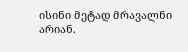ისინი მეტად მრავალნი არიან.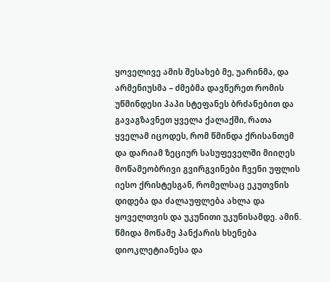ყოველივე ამის შესახებ მე, უარინმა, და არმენიუსმა – ძმებმა დავწერეთ რომის უწმინდესი პაპი სტეფანეს ბრძანებით და გავაგზავნეთ ყველა ქალაქში, რათა ყველამ იცოდეს, რომ წმინდა ქრისანთემ და დარიამ ზეციურ სასუფეველში მიიღეს მოწამეობრივი გვირგვინები ჩვენი უფლის იესო ქრისტესგან, რომელსაც ეკუთვნის დიდება და ძალაუფლება ახლა და ყოველთვის და უკუნითი უკუნისამდე. ამინ.
წმიდა მოწამე პანქარის ხსენება
დიოკლეტიანესა და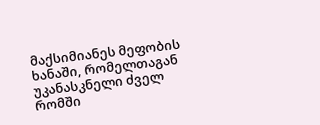მაქსიმიანეს მეფობის ხანაში, რომელთაგან უკანასკნელი ძველ რომში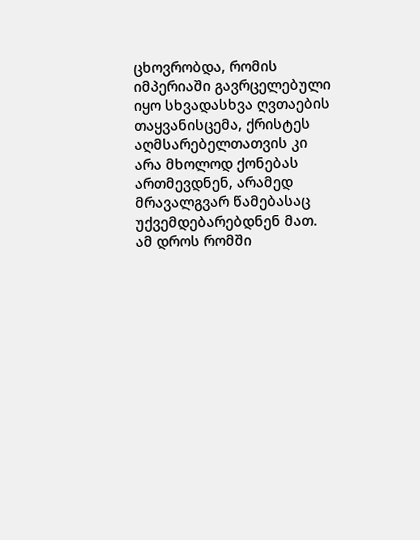ცხოვრობდა, რომის იმპერიაში გავრცელებული იყო სხვადასხვა ღვთაების თაყვანისცემა, ქრისტეს აღმსარებელთათვის კი არა მხოლოდ ქონებას ართმევდნენ, არამედ მრავალგვარ წამებასაც უქვემდებარებდნენ მათ. ამ დროს რომში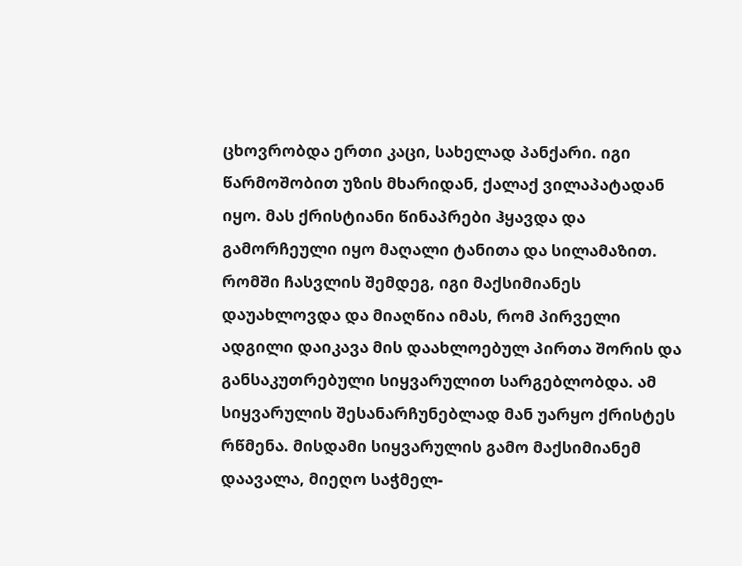ცხოვრობდა ერთი კაცი, სახელად პანქარი. იგი წარმოშობით უზის მხარიდან, ქალაქ ვილაპატადან იყო. მას ქრისტიანი წინაპრები ჰყავდა და გამორჩეული იყო მაღალი ტანითა და სილამაზით. რომში ჩასვლის შემდეგ, იგი მაქსიმიანეს დაუახლოვდა და მიაღწია იმას, რომ პირველი ადგილი დაიკავა მის დაახლოებულ პირთა შორის და განსაკუთრებული სიყვარულით სარგებლობდა. ამ სიყვარულის შესანარჩუნებლად მან უარყო ქრისტეს რწმენა. მისდამი სიყვარულის გამო მაქსიმიანემ დაავალა, მიეღო საჭმელ-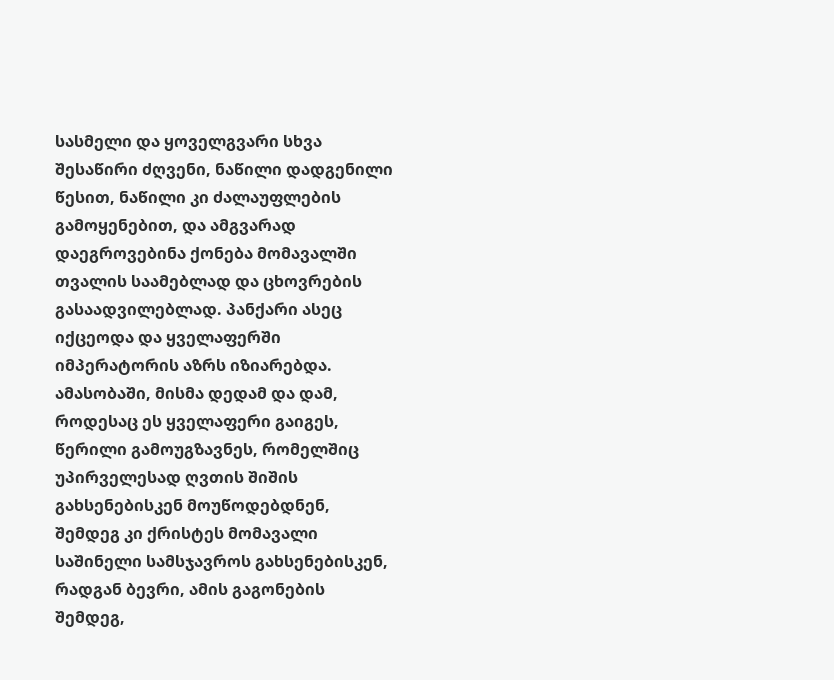სასმელი და ყოველგვარი სხვა შესაწირი ძღვენი, ნაწილი დადგენილი წესით, ნაწილი კი ძალაუფლების გამოყენებით, და ამგვარად დაეგროვებინა ქონება მომავალში თვალის საამებლად და ცხოვრების გასაადვილებლად. პანქარი ასეც იქცეოდა და ყველაფერში იმპერატორის აზრს იზიარებდა.
ამასობაში, მისმა დედამ და დამ, როდესაც ეს ყველაფერი გაიგეს, წერილი გამოუგზავნეს, რომელშიც უპირველესად ღვთის შიშის გახსენებისკენ მოუწოდებდნენ, შემდეგ კი ქრისტეს მომავალი საშინელი სამსჯავროს გახსენებისკენ, რადგან ბევრი, ამის გაგონების შემდეგ,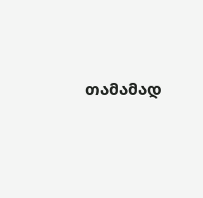თამამად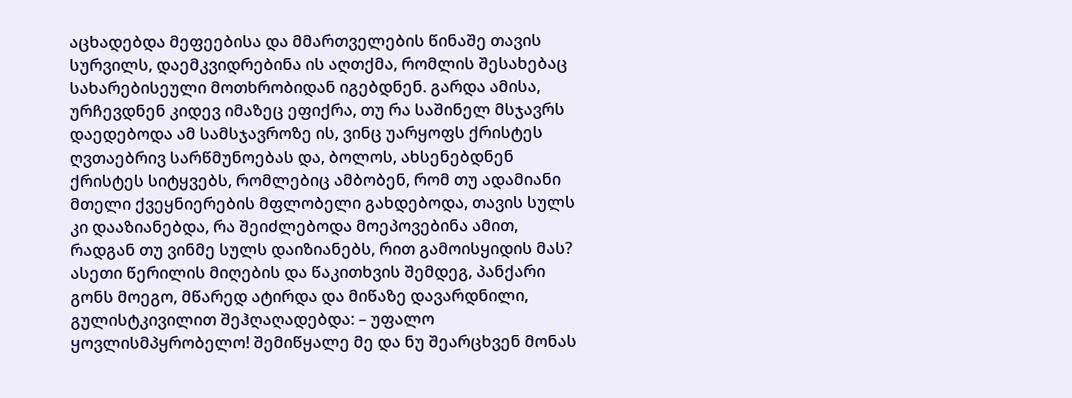აცხადებდა მეფეებისა და მმართველების წინაშე თავის სურვილს, დაემკვიდრებინა ის აღთქმა, რომლის შესახებაც სახარებისეული მოთხრობიდან იგებდნენ. გარდა ამისა, ურჩევდნენ კიდევ იმაზეც ეფიქრა, თუ რა საშინელ მსჯავრს დაედებოდა ამ სამსჯავროზე ის, ვინც უარყოფს ქრისტეს ღვთაებრივ სარწმუნოებას და, ბოლოს, ახსენებდნენ ქრისტეს სიტყვებს, რომლებიც ამბობენ, რომ თუ ადამიანი მთელი ქვეყნიერების მფლობელი გახდებოდა, თავის სულს კი დააზიანებდა, რა შეიძლებოდა მოეპოვებინა ამით, რადგან თუ ვინმე სულს დაიზიანებს, რით გამოისყიდის მას? ასეთი წერილის მიღების და წაკითხვის შემდეგ, პანქარი გონს მოეგო, მწარედ ატირდა და მიწაზე დავარდნილი, გულისტკივილით შეჰღაღადებდა: – უფალო ყოვლისმპყრობელო! შემიწყალე მე და ნუ შეარცხვენ მონას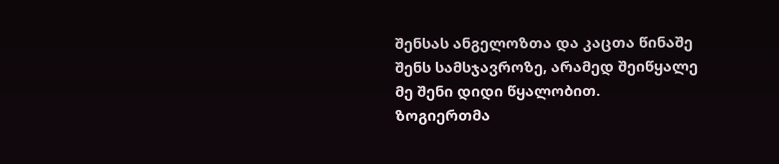შენსას ანგელოზთა და კაცთა წინაშე შენს სამსჯავროზე, არამედ შეიწყალე მე შენი დიდი წყალობით.
ზოგიერთმა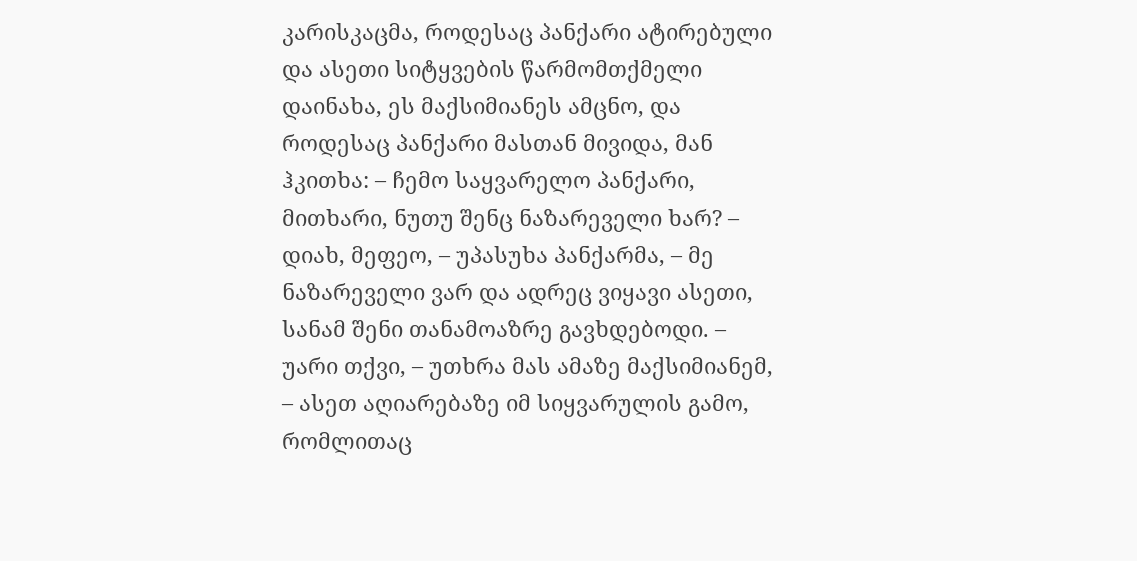კარისკაცმა, როდესაც პანქარი ატირებული და ასეთი სიტყვების წარმომთქმელი დაინახა, ეს მაქსიმიანეს ამცნო, და როდესაც პანქარი მასთან მივიდა, მან ჰკითხა: – ჩემო საყვარელო პანქარი, მითხარი, ნუთუ შენც ნაზარეველი ხარ? – დიახ, მეფეო, – უპასუხა პანქარმა, – მე ნაზარეველი ვარ და ადრეც ვიყავი ასეთი, სანამ შენი თანამოაზრე გავხდებოდი. – უარი თქვი, – უთხრა მას ამაზე მაქსიმიანემ, – ასეთ აღიარებაზე იმ სიყვარულის გამო, რომლითაც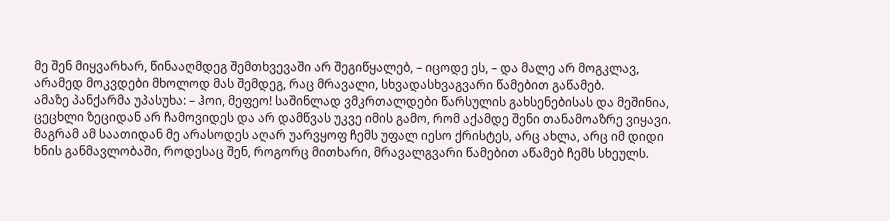მე შენ მიყვარხარ, წინააღმდეგ შემთხვევაში არ შეგიწყალებ, – იცოდე ეს, – და მალე არ მოგკლავ, არამედ მოკვდები მხოლოდ მას შემდეგ, რაც მრავალი, სხვადასხვაგვარი წამებით გაწამებ.
ამაზე პანქარმა უპასუხა: – ჰოი, მეფეო! საშინლად ვმკრთალდები წარსულის გახსენებისას და მეშინია, ცეცხლი ზეციდან არ ჩამოვიდეს და არ დამწვას უკვე იმის გამო, რომ აქამდე შენი თანამოაზრე ვიყავი. მაგრამ ამ საათიდან მე არასოდეს აღარ უარვყოფ ჩემს უფალ იესო ქრისტეს, არც ახლა, არც იმ დიდი ხნის განმავლობაში, როდესაც შენ, როგორც მითხარი, მრავალგვარი წამებით აწამებ ჩემს სხეულს.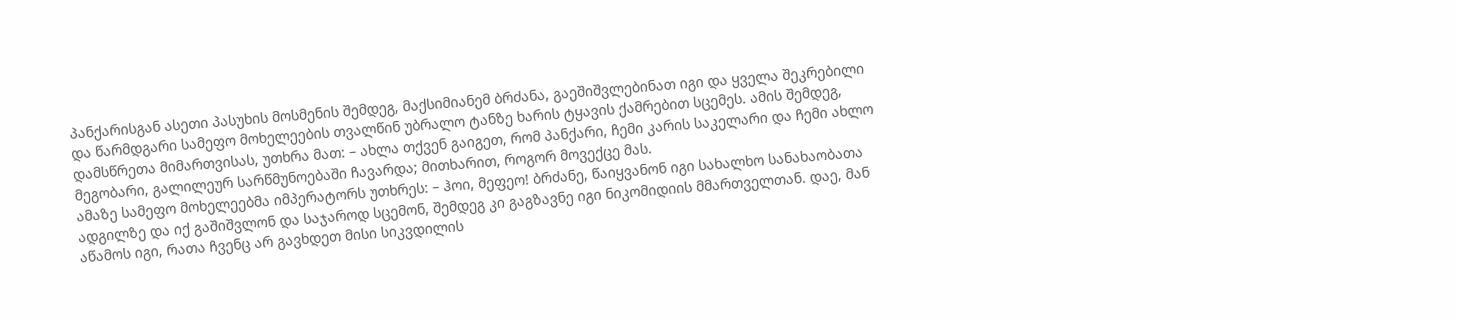პანქარისგან ასეთი პასუხის მოსმენის შემდეგ, მაქსიმიანემ ბრძანა, გაეშიშვლებინათ იგი და ყველა შეკრებილი და წარმდგარი სამეფო მოხელეების თვალწინ უბრალო ტანზე ხარის ტყავის ქამრებით სცემეს. ამის შემდეგ, დამსწრეთა მიმართვისას, უთხრა მათ: – ახლა თქვენ გაიგეთ, რომ პანქარი, ჩემი კარის საკელარი და ჩემი ახლო მეგობარი, გალილეურ სარწმუნოებაში ჩავარდა; მითხარით, როგორ მოვექცე მას.
ამაზე სამეფო მოხელეებმა იმპერატორს უთხრეს: – ჰოი, მეფეო! ბრძანე, წაიყვანონ იგი სახალხო სანახაობათა ადგილზე და იქ გაშიშვლონ და საჯაროდ სცემონ, შემდეგ კი გაგზავნე იგი ნიკომიდიის მმართველთან. დაე, მან აწამოს იგი, რათა ჩვენც არ გავხდეთ მისი სიკვდილის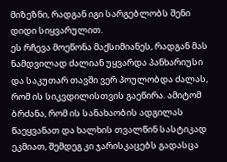მიზეზნი, რადგან იგი სარგებლობს შენი დიდი სიყვარულით.
ეს რჩევა მოეწონა მაქსიმიანეს, რადგან მას ნამდვილად ძალიან უყვარდა პანხარიუსი და საკუთარ თავში ვერ პოულობდა ძალას, რომ ის სიკვდილისთვის გაეწირა. ამიტომ ბრძანა, რომ ის სანახაობის ადგილას წაეყვანათ და ხალხის თვალწინ სასტიკად ეკმიათ, შემდეგ კი ჯარისკაცებს გადასცა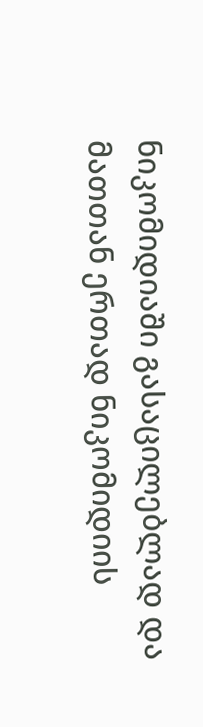ნიკომიდიაში გასაცილებლად და მათთან ერთად ნიკომიდიის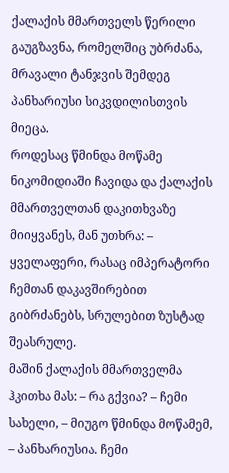ქალაქის მმართველს წერილი გაუგზავნა, რომელშიც უბრძანა, მრავალი ტანჯვის შემდეგ პანხარიუსი სიკვდილისთვის მიეცა.
როდესაც წმინდა მოწამე ნიკომიდიაში ჩავიდა და ქალაქის მმართველთან დაკითხვაზე მიიყვანეს, მან უთხრა: – ყველაფერი, რასაც იმპერატორი ჩემთან დაკავშირებით გიბრძანებს, სრულებით ზუსტად შეასრულე.
მაშინ ქალაქის მმართველმა ჰკითხა მას: – რა გქვია? – ჩემი სახელი, – მიუგო წმინდა მოწამემ, – პანხარიუსია. ჩემი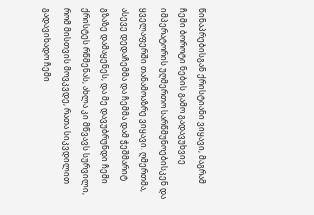წინაპრებისგან ქრისტიანი ვიყავი, მაგრამ ჩემი ბოროტი ნების გამო გადავუხვიე იმპერატორის უღმერთო სარწმუნოებისკენ და ყველაფერში თანამოაზრე ვიყავი. ღმერთმა, ასევე დედაჩემმა და ჩემმა დამ ჭეშმარიტ გზაზე დამაყენეს, და მე დავუბრუნდი ჩემი ქრისტეს რწმენას, ახლა კი მწვავს სურვილი, რომ მისთვის მოვკვდე, რათა სიკვდილით გადავიხადო ჩემი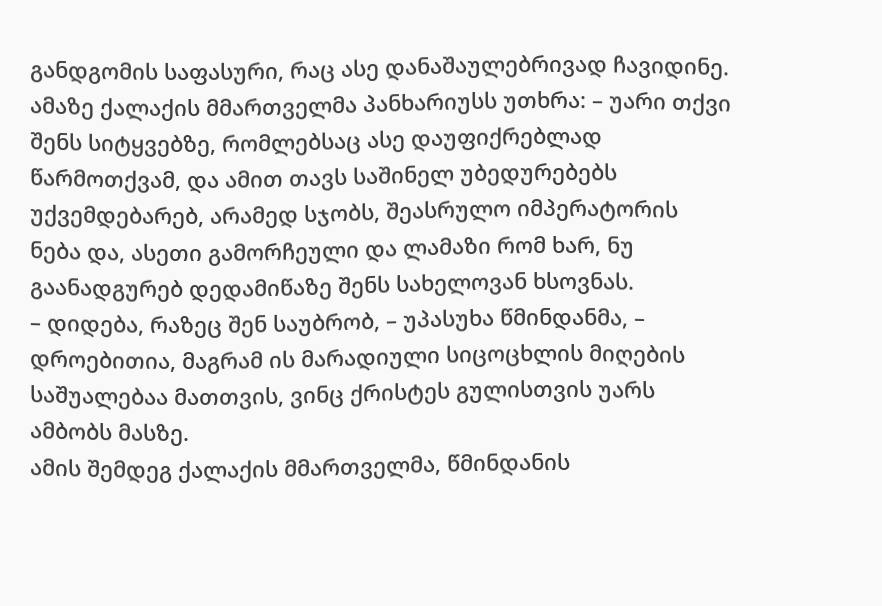განდგომის საფასური, რაც ასე დანაშაულებრივად ჩავიდინე.
ამაზე ქალაქის მმართველმა პანხარიუსს უთხრა: – უარი თქვი შენს სიტყვებზე, რომლებსაც ასე დაუფიქრებლად წარმოთქვამ, და ამით თავს საშინელ უბედურებებს უქვემდებარებ, არამედ სჯობს, შეასრულო იმპერატორის ნება და, ასეთი გამორჩეული და ლამაზი რომ ხარ, ნუ გაანადგურებ დედამიწაზე შენს სახელოვან ხსოვნას.
– დიდება, რაზეც შენ საუბრობ, – უპასუხა წმინდანმა, – დროებითია, მაგრამ ის მარადიული სიცოცხლის მიღების საშუალებაა მათთვის, ვინც ქრისტეს გულისთვის უარს ამბობს მასზე.
ამის შემდეგ ქალაქის მმართველმა, წმინდანის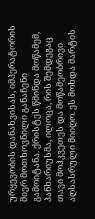ურყევობის დანახვისას, იმპერატორის მიერ მოთხოვნილი განაჩენი გამოიტანა. ქრისტეს წმინდა მოწამემ, პანხარიუსმა, ილოცა, რის შემდეგაც თავი მოჰკვეთეს და მოწამეობრივი აღსასრული მიიღო. ეს მოხდა მარტის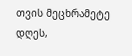თვის მეცხრამეტე დღეს,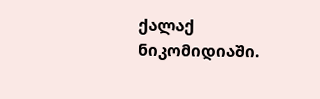ქალაქ ნიკომიდიაში.